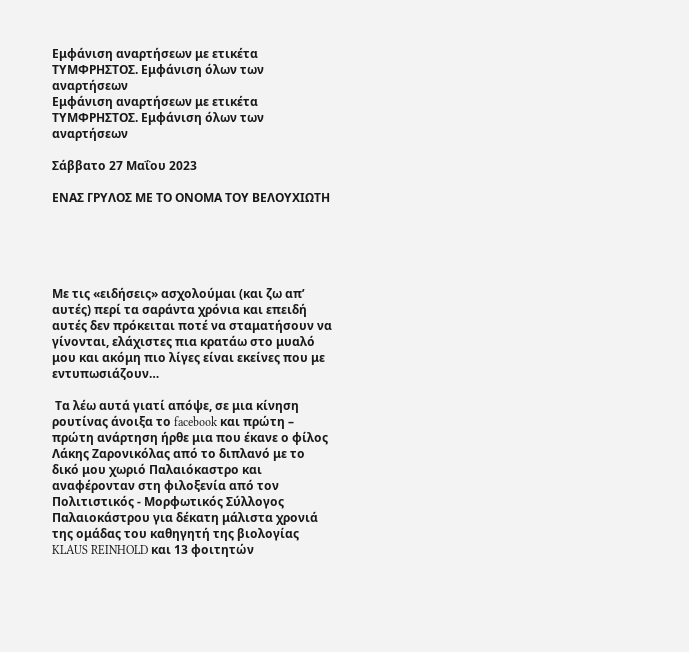Εμφάνιση αναρτήσεων με ετικέτα ΤΥΜΦΡΗΣΤΟΣ. Εμφάνιση όλων των αναρτήσεων
Εμφάνιση αναρτήσεων με ετικέτα ΤΥΜΦΡΗΣΤΟΣ. Εμφάνιση όλων των αναρτήσεων

Σάββατο 27 Μαΐου 2023

ΕΝΑΣ ΓΡΥΛΟΣ ΜΕ ΤΟ ΟΝΟΜΑ ΤΟΥ ΒΕΛΟΥΧΙΩΤΗ





Με τις «ειδήσεις» ασχολούμαι (και ζω απ’ αυτές) περί τα σαράντα χρόνια και επειδή αυτές δεν πρόκειται ποτέ να σταματήσουν να γίνονται, ελάχιστες πια κρατάω στο μυαλό μου και ακόμη πιο λίγες είναι εκείνες που με εντυπωσιάζουν…

 Τα λέω αυτά γιατί απόψε, σε μια κίνηση ρουτίνας άνοιξα το facebook και πρώτη – πρώτη ανάρτηση ήρθε μια που έκανε ο φίλος Λάκης Ζαρονικόλας από το διπλανό με το δικό μου χωριό Παλαιόκαστρο και αναφέρονταν στη φιλοξενία από τον Πολιτιστικός - Μορφωτικός Σύλλογος Παλαιοκάστρου για δέκατη μάλιστα χρονιά της ομάδας του καθηγητή της βιολογίας KLAUS REINHOLD και 13 φοιτητών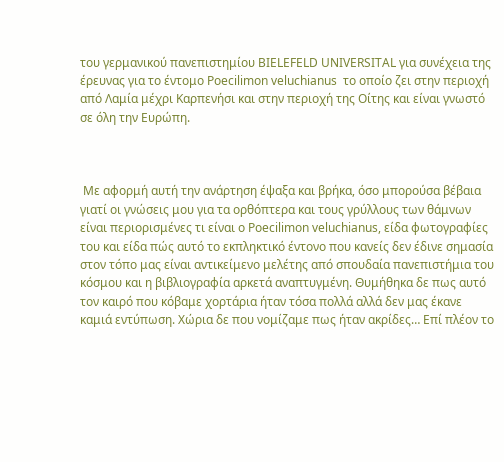του γερμανικού πανεπιστημίου BIELEFELD UNIVERSITAL για συνέχεια της έρευνας για το έντομο Poecilimon veluchianus  το οποίο ζει στην περιοχή από Λαμία μέχρι Καρπενήσι και στην περιοχή της Οίτης και είναι γνωστό σε όλη την Ευρώπη.



 Mε αφορμή αυτή την ανάρτηση έψαξα και βρήκα, όσο μπορούσα βέβαια γιατί οι γνώσεις μου για τα ορθόπτερα και τους γρύλλους των θάμνων είναι περιορισμένες τι είναι ο Poecilimon veluchianus, είδα φωτογραφίες του και είδα πώς αυτό το εκπληκτικό έντονο που κανείς δεν έδινε σημασία στον τόπο μας είναι αντικείμενο μελέτης από σπουδαία πανεπιστήμια του κόσμου και η βιβλιογραφία αρκετά αναπτυγμένη. Θυμήθηκα δε πως αυτό τον καιρό που κόβαμε χορτάρια ήταν τόσα πολλά αλλά δεν μας έκανε καμιά εντύπωση. Χώρια δε που νομίζαμε πως ήταν ακρίδες… Επί πλέον το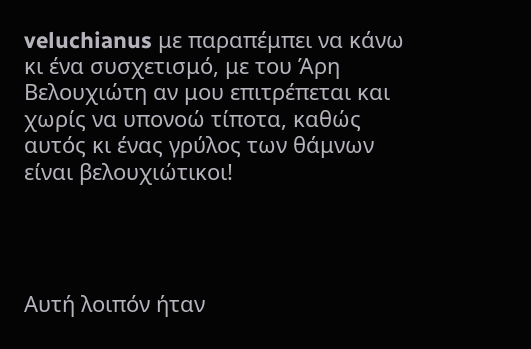veluchianus με παραπέμπει να κάνω κι ένα συσχετισμό, με του Άρη Βελουχιώτη αν μου επιτρέπεται και χωρίς να υπονοώ τίποτα, καθώς αυτός κι ένας γρύλος των θάμνων είναι βελουχιώτικοι!




Αυτή λοιπόν ήταν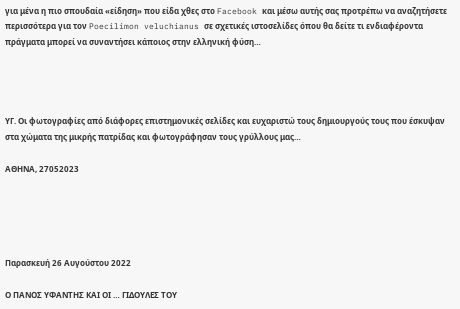για μένα η πιο σπουδαία «είδηση» που είδα χθες στο Facebook και μέσω αυτής σας προτρέπω να αναζητήσετε περισσότερα για τον Poecilimon veluchianus σε σχετικές ιστοσελίδες όπου θα δείτε τι ενδιαφέροντα πράγματα μπορεί να συναντήσει κάποιος στην ελληνική φύση…




ΥΓ. Οι φωτογραφίες από διάφορες επιστημονικές σελίδες και ευχαριστώ τους δημιουργούς τους που έσκυψαν στα χώματα της μικρής πατρίδας και φωτογράφησαν τους γρύλλους μας…

ΑΘΗΝΑ, 27052023





Παρασκευή 26 Αυγούστου 2022

Ο ΠΑΝΟΣ ΥΦΑΝΤΗΣ ΚΑΙ ΟΙ … ΓΙΔΟΥΛΕΣ ΤΟΥ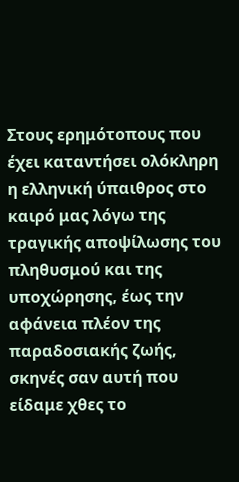Στους ερημότοπους που έχει καταντήσει ολόκληρη η ελληνική ύπαιθρος στο καιρό μας λόγω της τραγικής αποψίλωσης του πληθυσμού και της υποχώρησης, έως την αφάνεια πλέον της παραδοσιακής ζωής, σκηνές σαν αυτή που είδαμε χθες το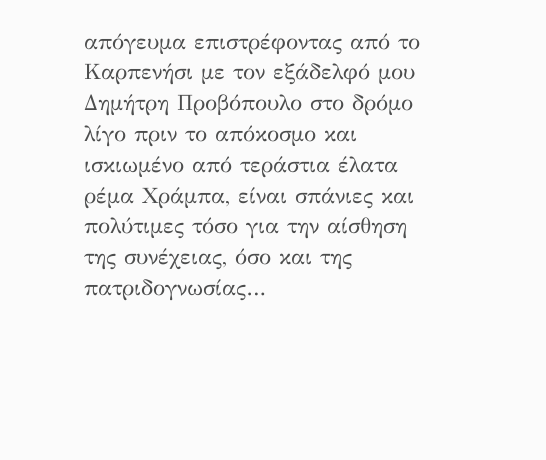απόγευμα επιστρέφοντας από το Καρπενήσι με τον εξάδελφό μου Δημήτρη Προβόπουλο στο δρόμο λίγο πριν το απόκοσμο και ισκιωμένο από τεράστια έλατα ρέμα Χράμπα, είναι σπάνιες και πολύτιμες τόσο για την αίσθηση της συνέχειας, όσο και της πατριδογνωσίας…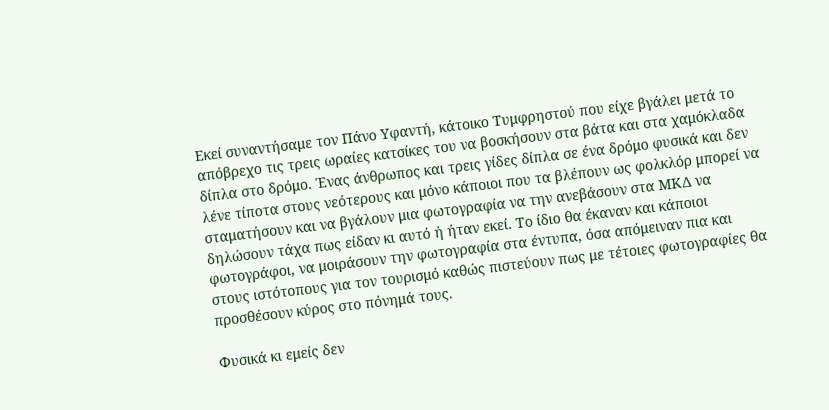Εκεί συναντήσαμε τον Πάνο Υφαντή, κάτοικο Τυμφρηστού που είχε βγάλει μετά το απόβρεχο τις τρεις ωραίες κατσίκες του να βοσκήσουν στα βάτα και στα χαμόκλαδα δίπλα στο δρόμο. Ένας άνθρωπος και τρεις γίδες δίπλα σε ένα δρόμο φυσικά και δεν λένε τίποτα στους νεότερους και μόνο κάποιοι που τα βλέπουν ως φολκλόρ μπορεί να σταματήσουν και να βγάλουν μια φωτογραφία να την ανεβάσουν στα ΜΚΔ να δηλώσουν τάχα πως είδαν κι αυτό ή ήταν εκεί. Το ίδιο θα έκαναν και κάποιοι φωτογράφοι, να μοιράσουν την φωτογραφία στα έντυπα, όσα απόμειναν πια και στους ιστότοπους για τον τουρισμό καθώς πιστεύουν πως με τέτοιες φωτογραφίες θα προσθέσουν κύρος στο πόνημά τους.

Φυσικά κι εμείς δεν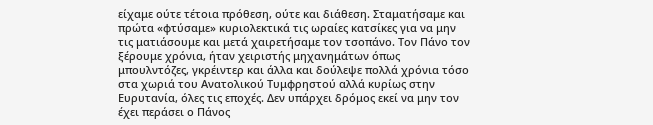είχαμε ούτε τέτοια πρόθεση, ούτε και διάθεση. Σταματήσαμε και πρώτα «φτύσαμε» κυριολεκτικά τις ωραίες κατσίκες για να μην τις ματιάσουμε και μετά χαιρετήσαμε τον τσοπάνο. Τον Πάνο τον ξέρουμε χρόνια, ήταν χειριστής μηχανημάτων όπως μπουλντόζες, γκρέιντερ και άλλα και δούλεψε πολλά χρόνια τόσο στα χωριά του Ανατολικού Τυμφρηστού αλλά κυρίως στην Ευρυτανία, όλες τις εποχές. Δεν υπάρχει δρόμος εκεί να μην τον έχει περάσει ο Πάνος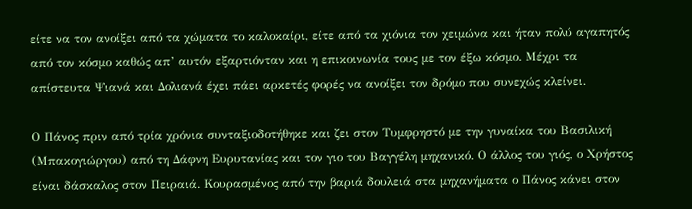είτε να τον ανοίξει από τα χώματα το καλοκαίρι, είτε από τα χιόνια τον χειμώνα και ήταν πολύ αγαπητός από τον κόσμο καθώς απ’ αυτόν εξαρτιόνταν και η επικοινωνία τους με τον έξω κόσμο. Μέχρι τα απίστευτα Ψιανά και Δολιανά έχει πάει αρκετές φορές να ανοίξει τον δρόμο που συνεχώς κλείνει.

Ο Πάνος πριν από τρία χρόνια συνταξιοδοτήθηκε και ζει στον Τυμφρηστό με την γυναίκα του Βασιλική (Μπακογιώργου) από τη Δάφνη Ευρυτανίας και τον γιο του Βαγγέλη μηχανικό. Ο άλλος του γιός, ο Χρήστος είναι δάσκαλος στον Πειραιά. Κουρασμένος από την βαριά δουλειά στα μηχανήματα ο Πάνος κάνει στον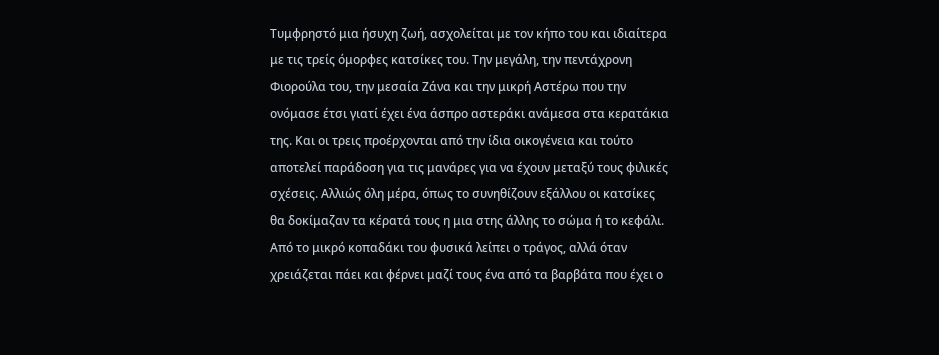Τυμφρηστό μια ήσυχη ζωή, ασχολείται με τον κήπο του και ιδιαίτερα με τις τρείς όμορφες κατσίκες του. Την μεγάλη, την πεντάχρονη Φιορούλα του, την μεσαία Ζάνα και την μικρή Αστέρω που την ονόμασε έτσι γιατί έχει ένα άσπρο αστεράκι ανάμεσα στα κερατάκια της. Και οι τρεις προέρχονται από την ίδια οικογένεια και τούτο αποτελεί παράδοση για τις μανάρες για να έχουν μεταξύ τους φιλικές σχέσεις. Αλλιώς όλη μέρα, όπως το συνηθίζουν εξάλλου οι κατσίκες θα δοκίμαζαν τα κέρατά τους η μια στης άλλης το σώμα ή το κεφάλι. Από το μικρό κοπαδάκι του φυσικά λείπει ο τράγος, αλλά όταν χρειάζεται πάει και φέρνει μαζί τους ένα από τα βαρβάτα που έχει ο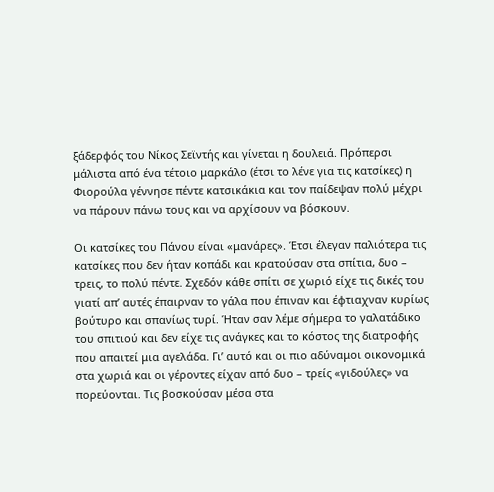ξάδερφός του Νίκος Σεϊντής και γίνεται η δουλειά. Πρόπερσι μάλιστα από ένα τέτοιο μαρκάλο (έτσι το λένε για τις κατσίκες) η Φιορούλα γέννησε πέντε κατσικάκια και τον παίδεψαν πολύ μέχρι να πάρουν πάνω τους και να αρχίσουν να βόσκουν.

Οι κατσίκες του Πάνου είναι «μανάρες». Έτσι έλεγαν παλιότερα τις κατσίκες που δεν ήταν κοπάδι και κρατούσαν στα σπίτια, δυο – τρεις, το πολύ πέντε. Σχεδόν κάθε σπίτι σε χωριό είχε τις δικές του γιατί απ’ αυτές έπαιρναν το γάλα που έπιναν και έφτιαχναν κυρίως βούτυρο και σπανίως τυρί. Ήταν σαν λέμε σήμερα το γαλατάδικο του σπιτιού και δεν είχε τις ανάγκες και το κόστος της διατροφής που απαιτεί μια αγελάδα. Γι’ αυτό και οι πιο αδύναμοι οικονομικά στα χωριά και οι γέροντες είχαν από δυο – τρείς «γιδούλες» να πορεύονται. Τις βοσκούσαν μέσα στα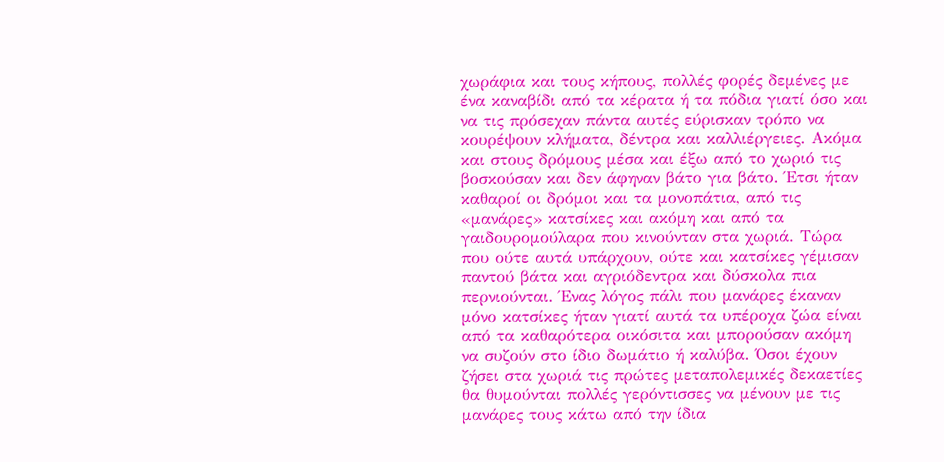χωράφια και τους κήπους, πολλές φορές δεμένες με ένα καναβίδι από τα κέρατα ή τα πόδια γιατί όσο και να τις πρόσεχαν πάντα αυτές εύρισκαν τρόπο να κουρέψουν κλήματα, δέντρα και καλλιέργειες. Ακόμα και στους δρόμους μέσα και έξω από το χωριό τις βοσκούσαν και δεν άφηναν βάτο για βάτο. Έτσι ήταν καθαροί οι δρόμοι και τα μονοπάτια, από τις «μανάρες» κατσίκες και ακόμη και από τα γαιδουρομούλαρα που κινούνταν στα χωριά. Τώρα που ούτε αυτά υπάρχουν, ούτε και κατσίκες γέμισαν παντού βάτα και αγριόδεντρα και δύσκολα πια περνιούνται. Ένας λόγος πάλι που μανάρες έκαναν μόνο κατσίκες ήταν γιατί αυτά τα υπέροχα ζώα είναι από τα καθαρότερα οικόσιτα και μπορούσαν ακόμη να συζούν στο ίδιο δωμάτιο ή καλύβα. Όσοι έχουν ζήσει στα χωριά τις πρώτες μεταπολεμικές δεκαετίες θα θυμούνται πολλές γερόντισσες να μένουν με τις μανάρες τους κάτω από την ίδια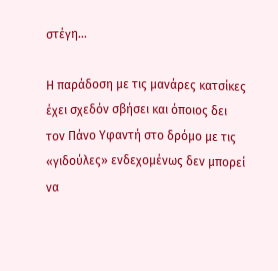στέγη…

Η παράδοση με τις μανάρες κατσίκες έχει σχεδόν σβήσει και όποιος δει τον Πάνο Υφαντή στο δρόμο με τις «γιδούλες» ενδεχομένως δεν μπορεί να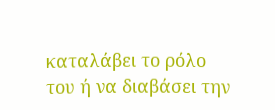καταλάβει το ρόλο του ή να διαβάσει την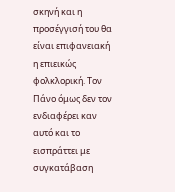σκηνή και η προσέγγισή του θα είναι επιφανειακή η επιεικώς φολκλορική. Τον Πάνο όμως δεν τον ενδιαφέρει καν αυτό και το εισπράττει με συγκατάβαση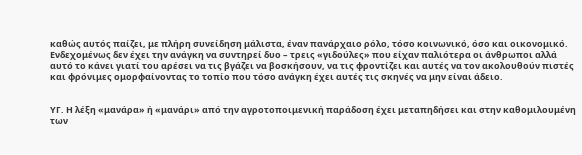καθώς αυτός παίζει, με πλήρη συνείδηση μάλιστα, έναν πανάρχαιο ρόλο, τόσο κοινωνικό, όσο και οικονομικό. Ενδεχομένως δεν έχει την ανάγκη να συντηρεί δυο – τρεις «γιδούλες» που είχαν παλιότερα οι άνθρωποι αλλά αυτό το κάνει γιατί του αρέσει να τις βγάζει να βοσκήσουν, να τις φροντίζει και αυτές να τον ακολουθούν πιστές και φρόνιμες ομορφαίνοντας το τοπίο που τόσο ανάγκη έχει αυτές τις σκηνές να μην είναι άδειο.


ΥΓ. Η λέξη «μανάρα» ή «μανάρι» από την αγροτοποιμενική παράδοση έχει μεταπηδήσει και στην καθομιλουμένη των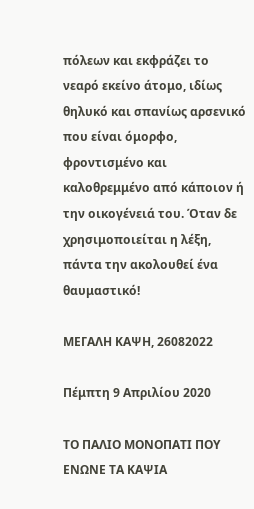πόλεων και εκφράζει το νεαρό εκείνο άτομο, ιδίως θηλυκό και σπανίως αρσενικό που είναι όμορφο, φροντισμένο και καλοθρεμμένο από κάποιον ή την οικογένειά του. Όταν δε χρησιμοποιείται η λέξη, πάντα την ακολουθεί ένα θαυμαστικό!

ΜΕΓΑΛΗ ΚΑΨΗ, 26082022

Πέμπτη 9 Απριλίου 2020

ΤΟ ΠΑΛΙΟ ΜΟΝΟΠΑΤΙ ΠΟΥ ΕΝΩΝΕ ΤΑ ΚΑΨΙΑ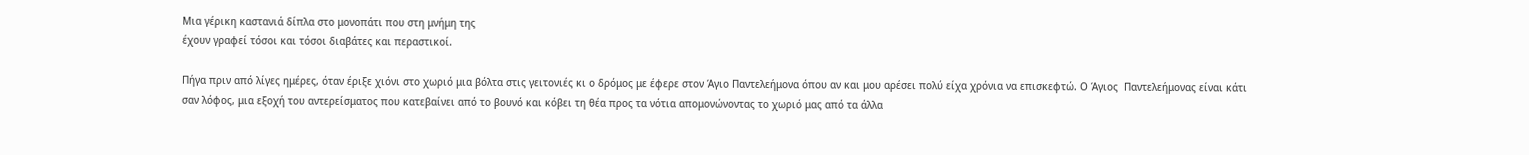Μια γέρικη καστανιά δίπλα στο μονοπάτι που στη μνήμη της
έχουν γραφεί τόσοι και τόσοι διαβάτες και περαστικοί.

Πήγα πριν από λίγες ημέρες, όταν έριξε χιόνι στο χωριό μια βόλτα στις γειτονιές κι ο δρόμος με έφερε στον Άγιο Παντελεήμονα όπου αν και μου αρέσει πολύ είχα χρόνια να επισκεφτώ. Ο Άγιος  Παντελεήμονας είναι κάτι σαν λόφος, μια εξοχή του αντερείσματος που κατεβαίνει από το βουνό και κόβει τη θέα προς τα νότια απομονώνοντας το χωριό μας από τα άλλα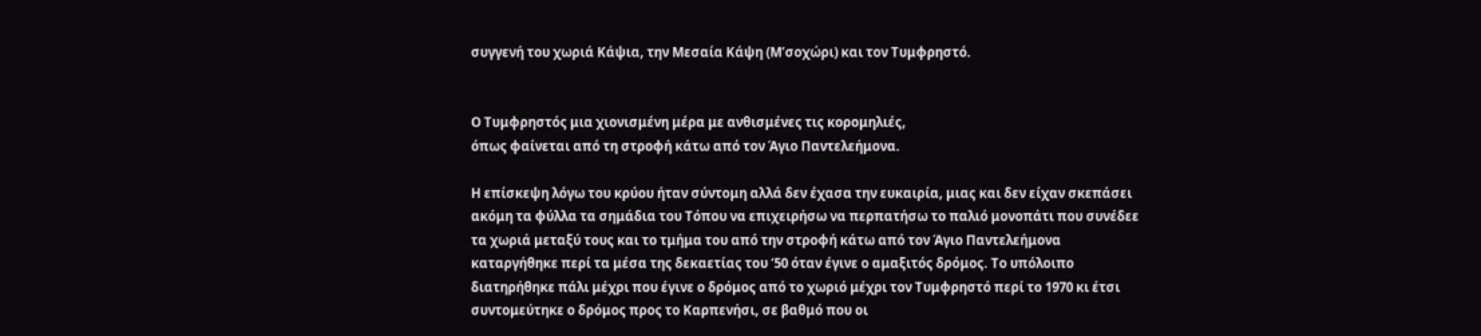συγγενή του χωριά Κάψια, την Μεσαία Κάψη (Μ’σοχώρι) και τον Τυμφρηστό.


Ο Τυμφρηστός μια χιονισμένη μέρα με ανθισμένες τις κορομηλιές,
όπως φαίνεται από τη στροφή κάτω από τον Άγιο Παντελεήμονα.

Η επίσκεψη λόγω του κρύου ήταν σύντομη αλλά δεν έχασα την ευκαιρία, μιας και δεν είχαν σκεπάσει ακόμη τα φύλλα τα σημάδια του Τόπου να επιχειρήσω να περπατήσω το παλιό μονοπάτι που συνέδεε τα χωριά μεταξύ τους και το τμήμα του από την στροφή κάτω από τον Άγιο Παντελεήμονα καταργήθηκε περί τα μέσα της δεκαετίας του ‘50 όταν έγινε ο αμαξιτός δρόμος. Το υπόλοιπο διατηρήθηκε πάλι μέχρι που έγινε ο δρόμος από το χωριό μέχρι τον Τυμφρηστό περί το 1970 κι έτσι συντομεύτηκε ο δρόμος προς το Καρπενήσι, σε βαθμό που οι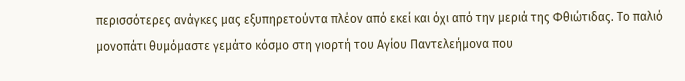περισσότερες ανάγκες μας εξυπηρετούντα πλέον από εκεί και όχι από την μεριά της Φθιώτιδας. Το παλιό μονοπάτι θυμόμαστε γεμάτο κόσμο στη γιορτή του Αγίου Παντελεήμονα που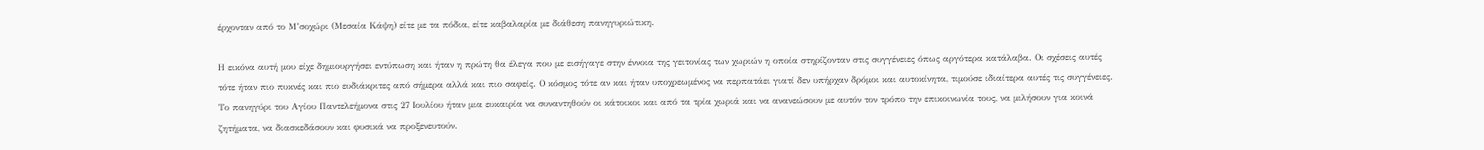έρχονταν από το Μ’σοχώρι (Μεσαία Κάψη) είτε με τα πόδια, είτε καβαλαρία με διάθεση πανηγυριώτικη.

Η εικόνα αυτή μου είχε δημιουργήσει εντύπωση και ήταν η πρώτη θα έλεγα που με εισήγαγε στην έννοια της γειτονίας των χωριών η οποία στηρίζονταν στις συγγένειες όπως αργότερα κατάλαβα. Οι σχέσεις αυτές τότε ήταν πιο πυκνές και πιο ευδιάκριτες από σήμερα αλλά και πιο σαφείς. Ο κόσμος τότε αν και ήταν υποχρεωμένος να περπατάει γιατί δεν υπήρχαν δρόμοι και αυτοκίνητα, τιμούσε ιδιαίτερα αυτές τις συγγένειες. Το πανηγύρι του Αγίου Παντελεήμονα στις 27 Ιουλίου ήταν μια ευκαιρία να συναντηθούν οι κάτοικοι και από τα τρία χωριά και να ανανεώσουν με αυτόν τον τρόπο την επικοινωνία τους, να μιλήσουν για κοινά ζητήματα, να διασκεδάσουν και φυσικά να προξενευτούν.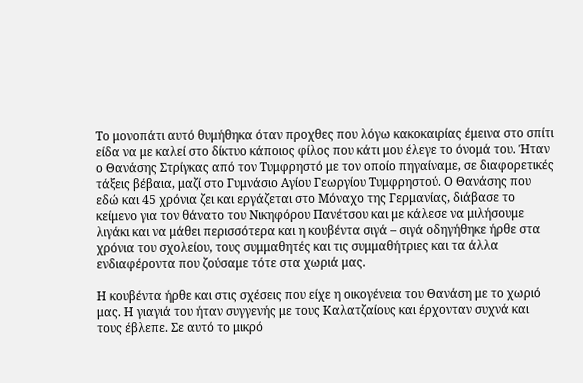Το μονοπάτι αυτό θυμήθηκα όταν προχθες που λόγω κακοκαιρίας έμεινα στο σπίτι είδα να με καλεί στο δίκτυο κάποιος φίλος που κάτι μου έλεγε το όνομά του. Ήταν ο Θανάσης Στρίγκας από τον Τυμφρηστό με τον οποίο πηγαίναμε, σε διαφορετικές τάξεις βέβαια, μαζί στο Γυμνάσιο Αγίου Γεωργίου Τυμφρηστού. Ο Θανάσης που εδώ και 45 χρόνια ζει και εργάζεται στο Μόναχο της Γερμανίας, διάβασε το κείμενο για τον θάνατο του Νικηφόρου Πανέτσου και με κάλεσε να μιλήσουμε λιγάκι και να μάθει περισσότερα και η κουβέντα σιγά – σιγά οδηγήθηκε ήρθε στα χρόνια του σχολείου, τους συμμαθητές και τις συμμαθήτριες και τα άλλα ενδιαφέροντα που ζούσαμε τότε στα χωριά μας.

Η κουβέντα ήρθε και στις σχέσεις που είχε η οικογένεια του Θανάση με το χωριό μας. Η γιαγιά του ήταν συγγενής με τους Καλατζαίους και έρχονταν συχνά και τους έβλεπε. Σε αυτό το μικρό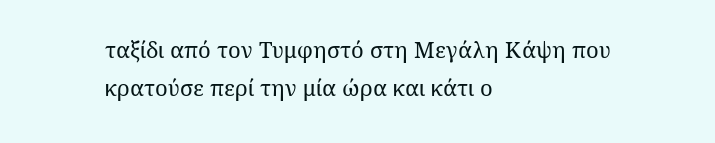ταξίδι από τον Τυμφηστό στη Μεγάλη Κάψη που κρατούσε περί την μία ώρα και κάτι ο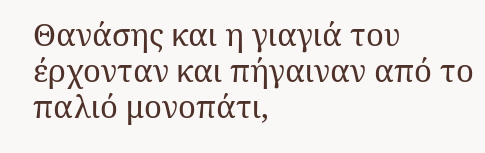Θανάσης και η γιαγιά του έρχονταν και πήγαιναν από το παλιό μονοπάτι,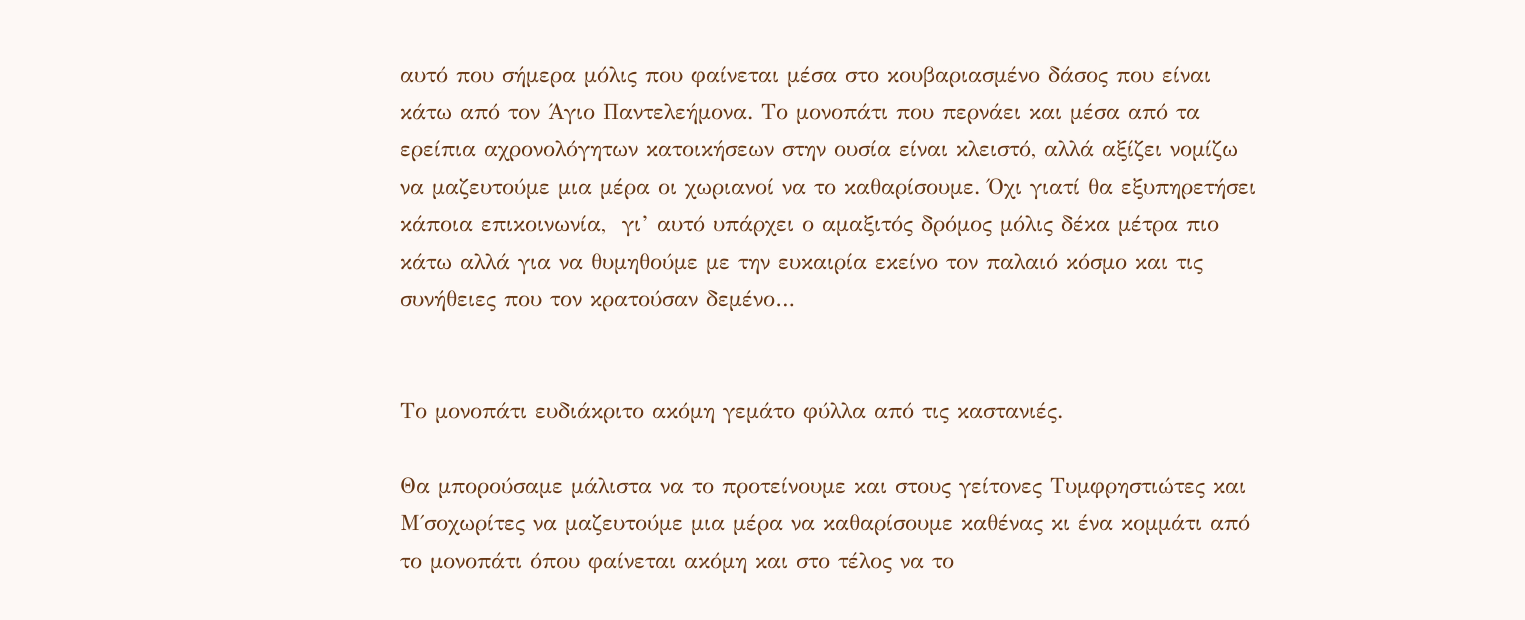αυτό που σήμερα μόλις που φαίνεται μέσα στο κουβαριασμένο δάσος που είναι κάτω από τον Άγιο Παντελεήμονα. Το μονοπάτι που περνάει και μέσα από τα ερείπια αχρονολόγητων κατοικήσεων στην ουσία είναι κλειστό, αλλά αξίζει νομίζω να μαζευτούμε μια μέρα οι χωριανοί να το καθαρίσουμε. Όχι γιατί θα εξυπηρετήσει κάποια επικοινωνία,  γι’ αυτό υπάρχει ο αμαξιτός δρόμος μόλις δέκα μέτρα πιο κάτω αλλά για να θυμηθούμε με την ευκαιρία εκείνο τον παλαιό κόσμο και τις συνήθειες που τον κρατούσαν δεμένο…


Το μονοπάτι ευδιάκριτο ακόμη γεμάτο φύλλα από τις καστανιές.

Θα μπορούσαμε μάλιστα να το προτείνουμε και στους γείτονες Τυμφρηστιώτες και Μ΄σοχωρίτες να μαζευτούμε μια μέρα να καθαρίσουμε καθένας κι ένα κομμάτι από το μονοπάτι όπου φαίνεται ακόμη και στο τέλος να το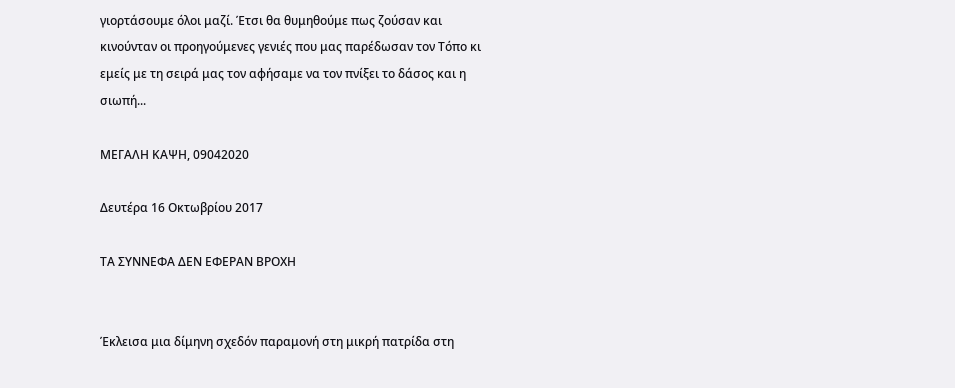γιορτάσουμε όλοι μαζί. Έτσι θα θυμηθούμε πως ζούσαν και κινούνταν οι προηγούμενες γενιές που μας παρέδωσαν τον Τόπο κι εμείς με τη σειρά μας τον αφήσαμε να τον πνίξει το δάσος και η σιωπή...

ΜΕΓΑΛΗ ΚΑΨΗ, 09042020

Δευτέρα 16 Οκτωβρίου 2017

ΤΑ ΣΥΝΝΕΦΑ ΔΕΝ ΕΦΕΡΑΝ ΒΡΟΧΗ


Έκλεισα μια δίμηνη σχεδόν παραμονή στη μικρή πατρίδα στη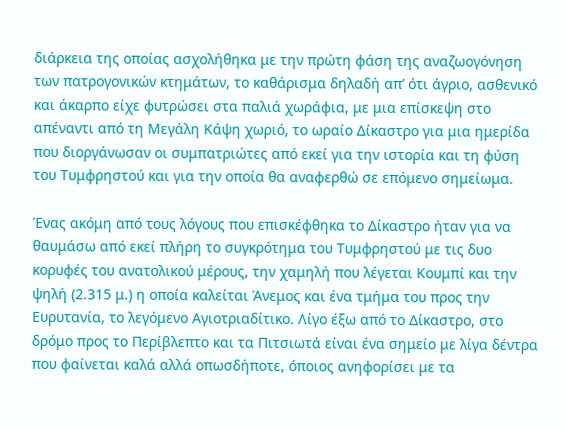διάρκεια της οποίας ασχολήθηκα με την πρώτη φάση της αναζωογόνηση των πατρογονικών κτημάτων, το καθάρισμα δηλαδή απ’ ότι άγριο, ασθενικό και άκαρπο είχε φυτρώσει στα παλιά χωράφια, με μια επίσκεψη στο απέναντι από τη Μεγάλη Κάψη χωριό, το ωραίο Δίκαστρο για μια ημερίδα που διοργάνωσαν οι συμπατριώτες από εκεί για την ιστορία και τη φύση του Τυμφρηστού και για την οποία θα αναφερθώ σε επόμενο σημείωμα.

Ένας ακόμη από τους λόγους που επισκέφθηκα το Δίκαστρο ήταν για να θαυμάσω από εκεί πλήρη το συγκρότημα του Τυμφρηστού με τις δυο κορυφές του ανατολικού μέρους, την χαμηλή που λέγεται Κουμπί και την ψηλή (2.315 μ.) η οποία καλείται Άνεμος και ένα τμήμα του προς την Ευρυτανία, το λεγόμενο Αγιοτριαδίτικο. Λίγο έξω από το Δίκαστρο, στο δρόμο προς το Περίβλεπτο και τα Πιτσιωτά είναι ένα σημείο με λίγα δέντρα που φαίνεται καλά αλλά οπωσδήποτε, όποιος ανηφορίσει με τα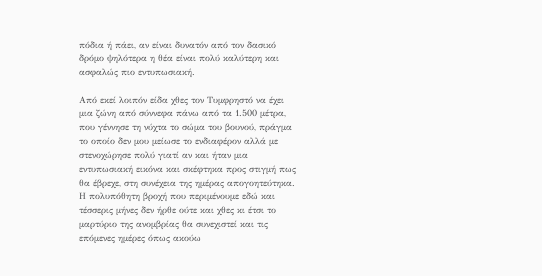πόδια ή πάει, αν είναι δυνατόν από τον δασικό δρόμο ψηλότερα η θέα είναι πολύ καλύτερη και ασφαλώς πιο εντυπωσιακή.

Από εκεί λοιπόν είδα χθες τον Τυμφρηστό να έχει μια ζώνη από σύννεφα πάνω από τα 1.500 μέτρα, που γέννησε τη νύχτα το σώμα του βουνού, πράγμα το οποίο δεν μου μείωσε το ενδιαφέρον αλλά με στενοχώρησε πολύ γιατί αν και ήταν μια εντυπωσιακή εικόνα και σκέφτηκα προς στιγμή πως θα έβρεχε, στη συνέχεια της ημέρας απογοητεύτηκα. Η πολυπόθητη βροχή που περιμένουμε εδώ και τέσσερις μήνες δεν ήρθε ούτε και χθες κι έτσι το μαρτύριο της ανομβρίας θα συνεχιστεί και τις επόμενες ημέρες όπως ακούω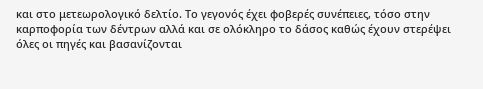και στο μετεωρολογικό δελτίο. Το γεγονός έχει φοβερές συνέπειες, τόσο στην καρποφορία των δέντρων αλλά και σε ολόκληρο το δάσος καθώς έχουν στερέψει όλες οι πηγές και βασανίζονται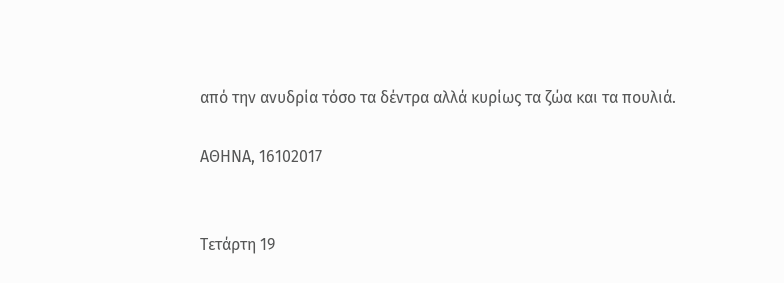από την ανυδρία τόσο τα δέντρα αλλά κυρίως τα ζώα και τα πουλιά.

ΑΘΗΝΑ, 16102017


Τετάρτη 19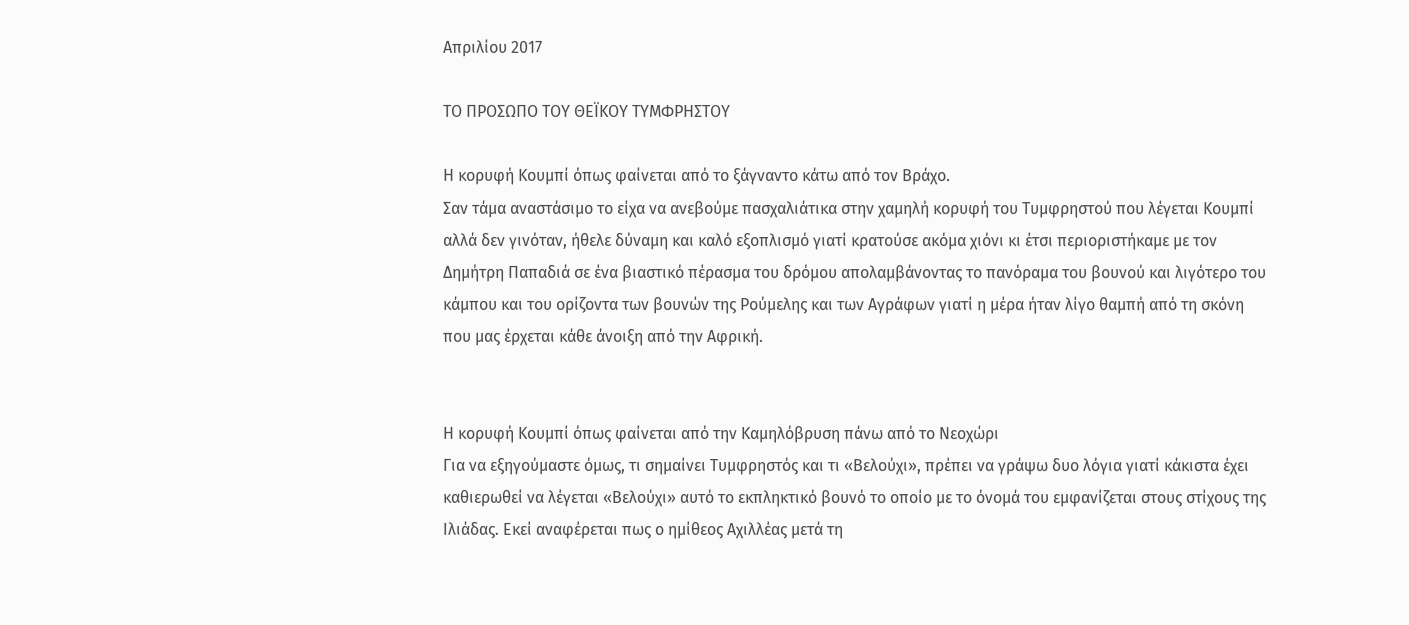Απριλίου 2017

ΤΟ ΠΡΟΣΩΠΟ ΤΟΥ ΘΕΪΚΟΥ ΤΥΜΦΡΗΣΤΟΥ

Η κορυφή Κουμπί όπως φαίνεται από το ξάγναντο κάτω από τον Βράχο.
Σαν τάμα αναστάσιμο το είχα να ανεβούμε πασχαλιάτικα στην χαμηλή κορυφή του Τυμφρηστού που λέγεται Κουμπί αλλά δεν γινόταν, ήθελε δύναμη και καλό εξοπλισμό γιατί κρατούσε ακόμα χιόνι κι έτσι περιοριστήκαμε με τον Δημήτρη Παπαδιά σε ένα βιαστικό πέρασμα του δρόμου απολαμβάνοντας το πανόραμα του βουνού και λιγότερο του κάμπου και του ορίζοντα των βουνών της Ρούμελης και των Αγράφων γιατί η μέρα ήταν λίγο θαμπή από τη σκόνη που μας έρχεται κάθε άνοιξη από την Αφρική.


Η κορυφή Κουμπί όπως φαίνεται από την Καμηλόβρυση πάνω από το Νεοχώρι
Για να εξηγούμαστε όμως, τι σημαίνει Τυμφρηστός και τι «Βελούχι», πρέπει να γράψω δυο λόγια γιατί κάκιστα έχει καθιερωθεί να λέγεται «Βελούχι» αυτό το εκπληκτικό βουνό το οποίο με το όνομά του εμφανίζεται στους στίχους της Ιλιάδας. Εκεί αναφέρεται πως ο ημίθεος Αχιλλέας μετά τη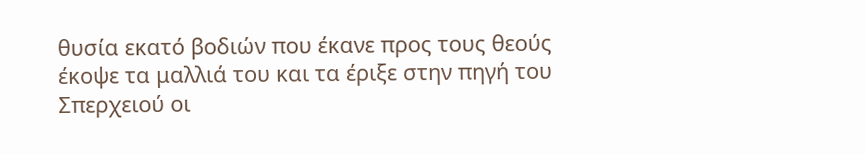θυσία εκατό βοδιών που έκανε προς τους θεούς έκοψε τα μαλλιά του και τα έριξε στην πηγή του Σπερχειού οι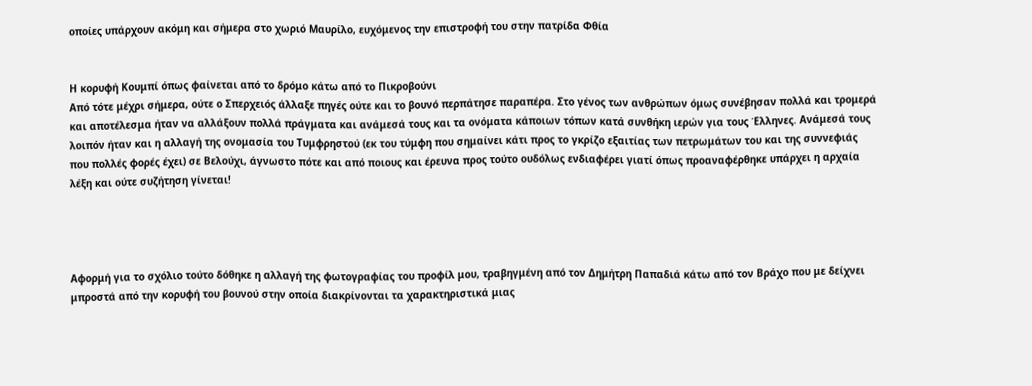οποίες υπάρχουν ακόμη και σήμερα στο χωριό Μαυρίλο, ευχόμενος την επιστροφή του στην πατρίδα Φθία


Η κορυφή Κουμπί όπως φαίνεται από το δρόμο κάτω από το Πικροβούνι
Από τότε μέχρι σήμερα, ούτε ο Σπερχειός άλλαξε πηγές ούτε και το βουνό περπάτησε παραπέρα. Στο γένος των ανθρώπων όμως συνέβησαν πολλά και τρομερά και αποτέλεσμα ήταν να αλλάξουν πολλά πράγματα και ανάμεσά τους και τα ονόματα κάποιων τόπων κατά συνθήκη ιερών για τους Έλληνες. Ανάμεσά τους λοιπόν ήταν και η αλλαγή της ονομασία του Τυμφρηστού (εκ του τύμφη που σημαίνει κάτι προς το γκρίζο εξαιτίας των πετρωμάτων του και της συννεφιάς που πολλές φορές έχει) σε Βελούχι, άγνωστο πότε και από ποιους και έρευνα προς τούτο ουδόλως ενδιαφέρει γιατί όπως προαναφέρθηκε υπάρχει η αρχαία λέξη και ούτε συζήτηση γίνεται!




Αφορμή για το σχόλιο τούτο δόθηκε η αλλαγή της φωτογραφίας του προφίλ μου, τραβηγμένη από τον Δημήτρη Παπαδιά κάτω από τον Βράχο που με δείχνει μπροστά από την κορυφή του βουνού στην οποία διακρίνονται τα χαρακτηριστικά μιας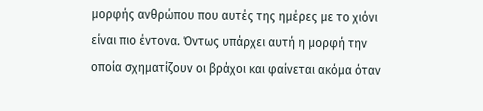μορφής ανθρώπου που αυτές της ημέρες με το χιόνι είναι πιο έντονα. Όντως υπάρχει αυτή η μορφή την οποία σχηματίζουν οι βράχοι και φαίνεται ακόμα όταν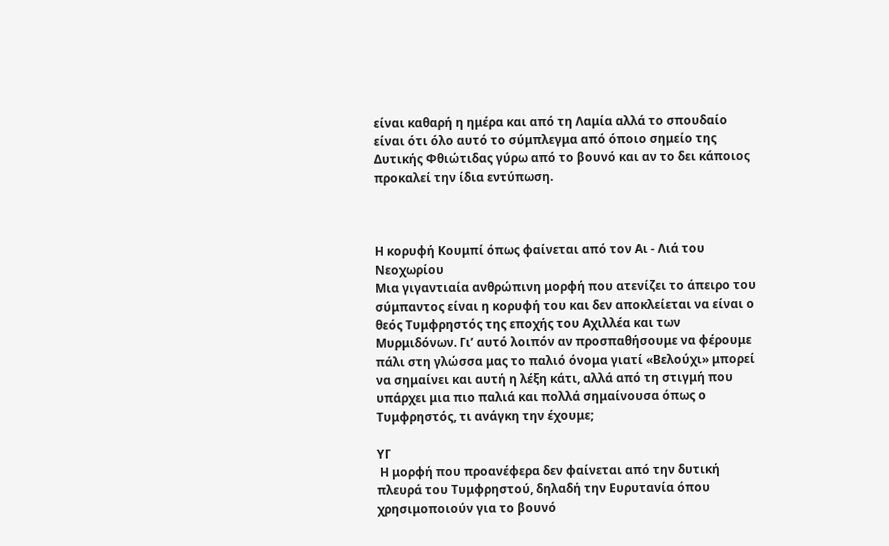είναι καθαρή η ημέρα και από τη Λαμία αλλά το σπουδαίο είναι ότι όλο αυτό το σύμπλεγμα από όποιο σημείο της Δυτικής Φθιώτιδας γύρω από το βουνό και αν το δει κάποιος προκαλεί την ίδια εντύπωση.



Η κορυφή Κουμπί όπως φαίνεται από τον Αι - Λιά του Νεοχωρίου
Μια γιγαντιαία ανθρώπινη μορφή που ατενίζει το άπειρο του σύμπαντος είναι η κορυφή του και δεν αποκλείεται να είναι ο θεός Τυμφρηστός της εποχής του Αχιλλέα και των Μυρμιδόνων. Γι’ αυτό λοιπόν αν προσπαθήσουμε να φέρουμε πάλι στη γλώσσα μας το παλιό όνομα γιατί «Βελούχι» μπορεί να σημαίνει και αυτή η λέξη κάτι, αλλά από τη στιγμή που υπάρχει μια πιο παλιά και πολλά σημαίνουσα όπως ο Τυμφρηστός, τι ανάγκη την έχουμε;

ΥΓ
 Η μορφή που προανέφερα δεν φαίνεται από την δυτική πλευρά του Τυμφρηστού, δηλαδή την Ευρυτανία όπου χρησιμοποιούν για το βουνό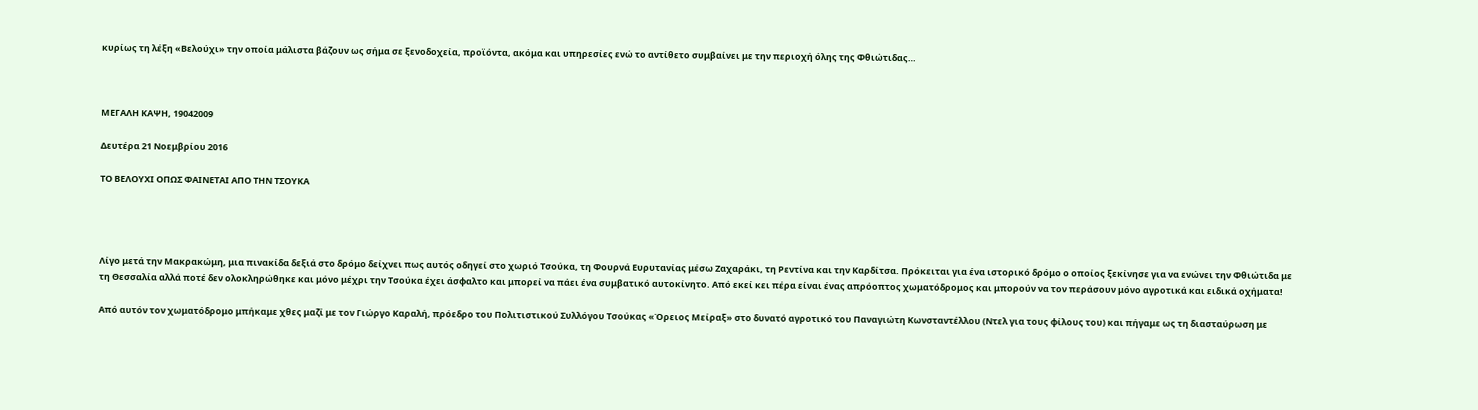κυρίως τη λέξη «Βελούχι» την οποία μάλιστα βάζουν ως σήμα σε ξενοδοχεία, προϊόντα, ακόμα και υπηρεσίες ενώ το αντίθετο συμβαίνει με την περιοχή όλης της Φθιώτιδας…



ΜΕΓΑΛΗ ΚΑΨΗ, 19042009

Δευτέρα 21 Νοεμβρίου 2016

ΤΟ ΒΕΛΟΥΧΙ ΟΠΩΣ ΦΑΙΝΕΤΑΙ ΑΠΟ ΤΗΝ ΤΣΟΥΚΑ




Λίγο μετά την Μακρακώμη, μια πινακίδα δεξιά στο δρόμο δείχνει πως αυτός οδηγεί στο χωριό Τσούκα, τη Φουρνά Ευρυτανίας μέσω Ζαχαράκι, τη Ρεντίνα και την Καρδίτσα. Πρόκειται για ένα ιστορικό δρόμο ο οποίος ξεκίνησε για να ενώνει την Φθιώτιδα με τη Θεσσαλία αλλά ποτέ δεν ολοκληρώθηκε και μόνο μέχρι την Τσούκα έχει άσφαλτο και μπορεί να πάει ένα συμβατικό αυτοκίνητο. Από εκεί κει πέρα είναι ένας απρόοπτος χωματόδρομος και μπορούν να τον περάσουν μόνο αγροτικά και ειδικά οχήματα!

Από αυτόν τον χωματόδρομο μπήκαμε χθες μαζί με τον Γιώργο Καραλή, πρόεδρο του Πολιτιστικού Συλλόγου Τσούκας «Όρειος Μείραξ» στο δυνατό αγροτικό του Παναγιώτη Κωνσταντέλλου (Ντελ για τους φίλους του) και πήγαμε ως τη διασταύρωση με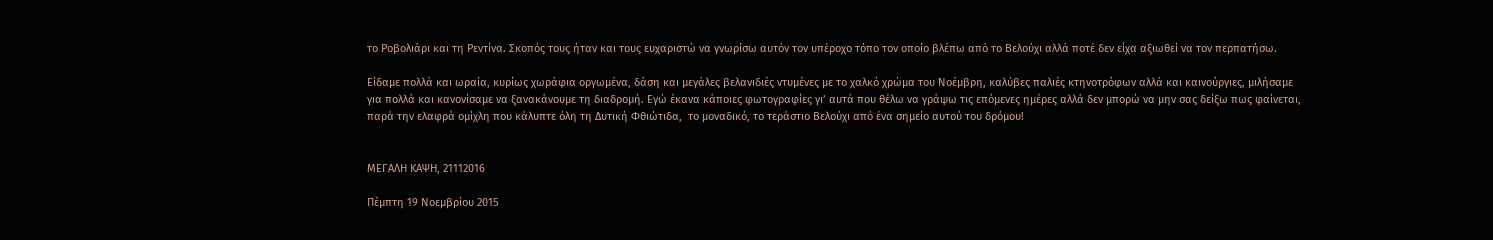το Ροβολιάρι και τη Ρεντίνα. Σκοπός τους ήταν και τους ευχαριστώ να γνωρίσω αυτόν τον υπέροχο τόπο τον οποίο βλέπω από το Βελούχι αλλά ποτέ δεν είχα αξιωθεί να τον περπατήσω.

Είδαμε πολλά και ωραία, κυρίως χωράφια οργωμένα, δάση και μεγάλες βελανιδιές ντυμένες με το χαλκό χρώμα του Νοέμβρη, καλύβες παλιές κτηνοτρόφων αλλά και καινούργιες, μιλήσαμε για πολλά και κανονίσαμε να ξανακάνουμε τη διαδρομή. Εγώ έκανα κάποιες φωτογραφίες γι’ αυτά που θέλω να γράψω τις επόμενες ημέρες αλλά δεν μπορώ να μην σας δείξω πως φαίνεται, παρά την ελαφρά ομίχλη που κάλυπτε όλη τη Δυτική Φθιώτιδα,  το μοναδικό, το τεράστιο Βελούχι από ένα σημείο αυτού του δρόμου!


ΜΕΓΑΛΗ ΚΑΨΗ, 21112016

Πέμπτη 19 Νοεμβρίου 2015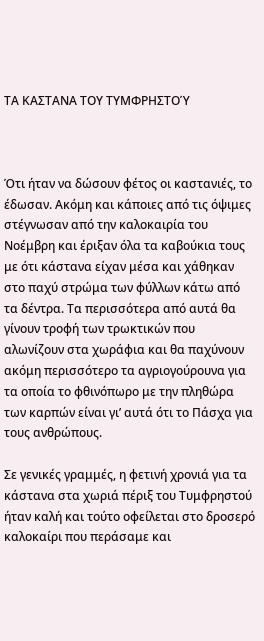ΤΑ ΚΑΣΤΑΝΑ ΤΟΥ ΤΥΜΦΡΗΣΤΟΎ



Ότι ήταν να δώσουν φέτος οι καστανιές, το έδωσαν. Ακόμη και κάποιες από τις όψιμες στέγνωσαν από την καλοκαιρία του Νοέμβρη και έριξαν όλα τα καβούκια τους με ότι κάστανα είχαν μέσα και χάθηκαν στο παχύ στρώμα των φύλλων κάτω από τα δέντρα. Τα περισσότερα από αυτά θα γίνουν τροφή των τρωκτικών που αλωνίζουν στα χωράφια και θα παχύνουν ακόμη περισσότερο τα αγριογούρουνα για τα οποία το φθινόπωρο με την πληθώρα των καρπών είναι γι’ αυτά ότι το Πάσχα για τους ανθρώπους.

Σε γενικές γραμμές, η φετινή χρονιά για τα κάστανα στα χωριά πέριξ του Τυμφρηστού ήταν καλή και τούτο οφείλεται στο δροσερό καλοκαίρι που περάσαμε και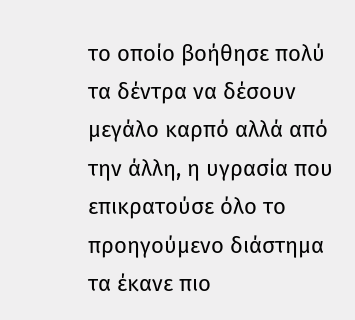το οποίο βοήθησε πολύ τα δέντρα να δέσουν μεγάλο καρπό αλλά από την άλλη, η υγρασία που επικρατούσε όλο το προηγούμενο διάστημα τα έκανε πιο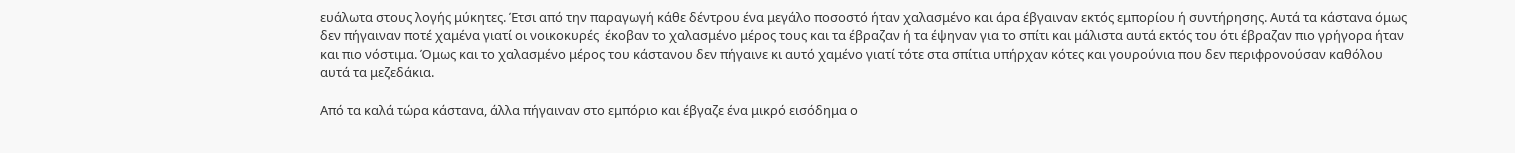ευάλωτα στους λογής μύκητες. Έτσι από την παραγωγή κάθε δέντρου ένα μεγάλο ποσοστό ήταν χαλασμένο και άρα έβγαιναν εκτός εμπορίου ή συντήρησης. Αυτά τα κάστανα όμως δεν πήγαιναν ποτέ χαμένα γιατί οι νοικοκυρές  έκοβαν το χαλασμένο μέρος τους και τα έβραζαν ή τα έψηναν για το σπίτι και μάλιστα αυτά εκτός του ότι έβραζαν πιο γρήγορα ήταν και πιο νόστιμα. Όμως και το χαλασμένο μέρος του κάστανου δεν πήγαινε κι αυτό χαμένο γιατί τότε στα σπίτια υπήρχαν κότες και γουρούνια που δεν περιφρονούσαν καθόλου αυτά τα μεζεδάκια.

Από τα καλά τώρα κάστανα, άλλα πήγαιναν στο εμπόριο και έβγαζε ένα μικρό εισόδημα ο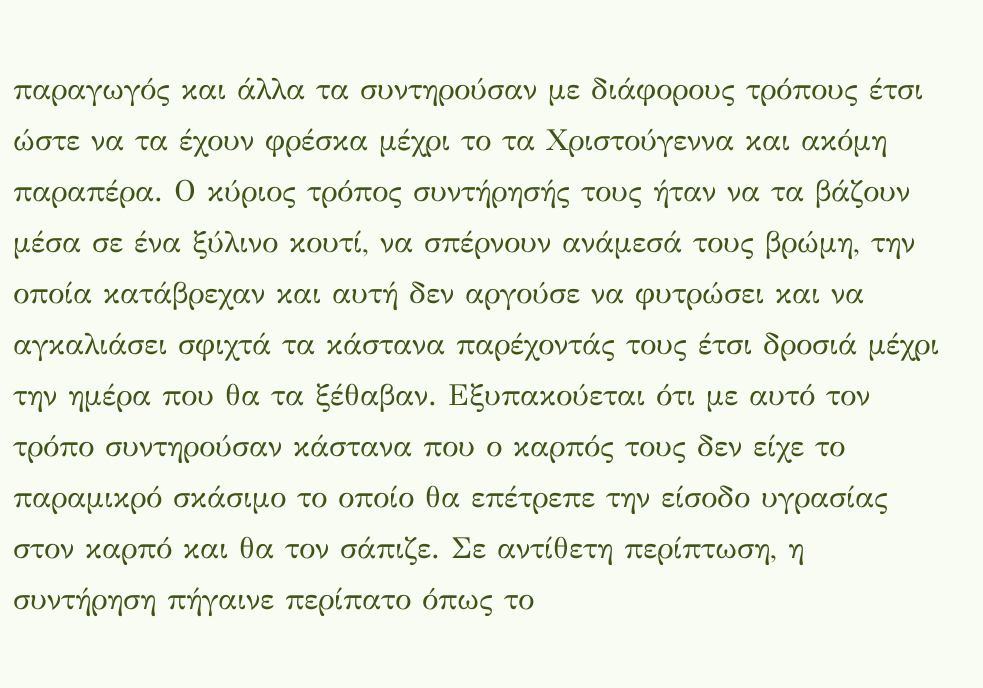παραγωγός και άλλα τα συντηρούσαν με διάφορους τρόπους έτσι ώστε να τα έχουν φρέσκα μέχρι το τα Χριστούγεννα και ακόμη παραπέρα. Ο κύριος τρόπος συντήρησής τους ήταν να τα βάζουν μέσα σε ένα ξύλινο κουτί, να σπέρνουν ανάμεσά τους βρώμη, την οποία κατάβρεχαν και αυτή δεν αργούσε να φυτρώσει και να αγκαλιάσει σφιχτά τα κάστανα παρέχοντάς τους έτσι δροσιά μέχρι την ημέρα που θα τα ξέθαβαν. Εξυπακούεται ότι με αυτό τον τρόπο συντηρούσαν κάστανα που ο καρπός τους δεν είχε το παραμικρό σκάσιμο το οποίο θα επέτρεπε την είσοδο υγρασίας στον καρπό και θα τον σάπιζε. Σε αντίθετη περίπτωση, η συντήρηση πήγαινε περίπατο όπως το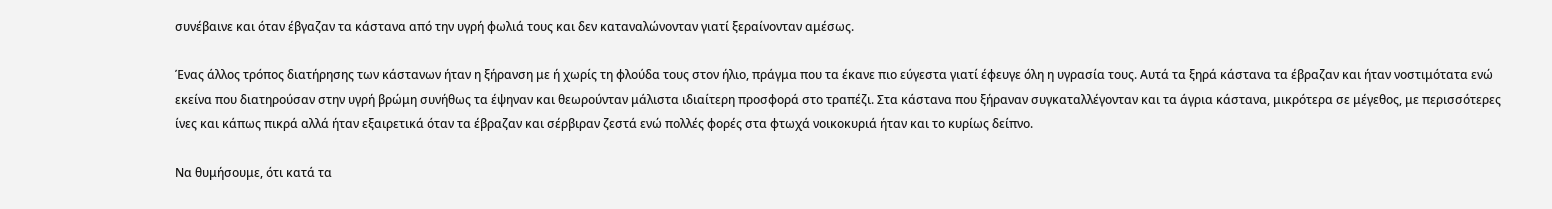συνέβαινε και όταν έβγαζαν τα κάστανα από την υγρή φωλιά τους και δεν καταναλώνονταν γιατί ξεραίνονταν αμέσως.

Ένας άλλος τρόπος διατήρησης των κάστανων ήταν η ξήρανση με ή χωρίς τη φλούδα τους στον ήλιο, πράγμα που τα έκανε πιο εύγεστα γιατί έφευγε όλη η υγρασία τους. Αυτά τα ξηρά κάστανα τα έβραζαν και ήταν νοστιμότατα ενώ εκείνα που διατηρούσαν στην υγρή βρώμη συνήθως τα έψηναν και θεωρούνταν μάλιστα ιδιαίτερη προσφορά στο τραπέζι. Στα κάστανα που ξήραναν συγκαταλλέγονταν και τα άγρια κάστανα, μικρότερα σε μέγεθος, με περισσότερες ίνες και κάπως πικρά αλλά ήταν εξαιρετικά όταν τα έβραζαν και σέρβιραν ζεστά ενώ πολλές φορές στα φτωχά νοικοκυριά ήταν και το κυρίως δείπνο.

Να θυμήσουμε, ότι κατά τα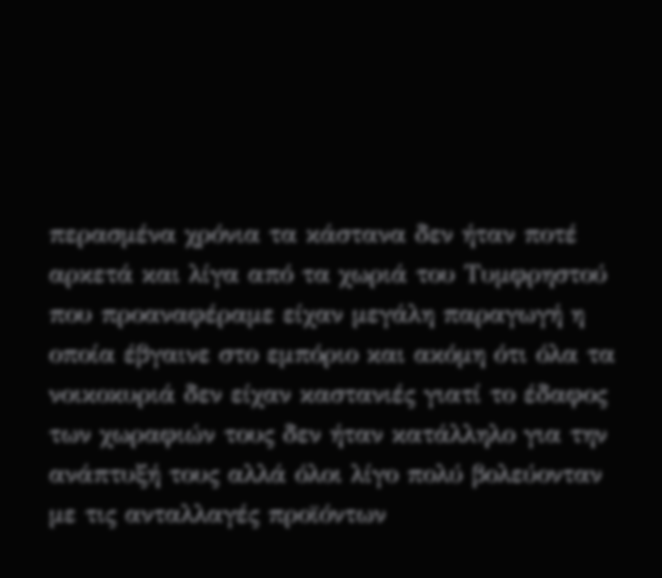περασμένα χρόνια τα κάστανα δεν ήταν ποτέ αρκετά και λίγα από τα χωριά του Τυμφρηστού που προαναφέραμε είχαν μεγάλη παραγωγή η οποία έβγαινε στο εμπόριο και ακόμη ότι όλα τα νοικοκυριά δεν είχαν καστανιές γιατί το έδαφος των χωραφιών τους δεν ήταν κατάλληλο για την ανάπτυξή τους αλλά όλοι λίγο πολύ βολεύονταν με τις ανταλλαγές προϊόντων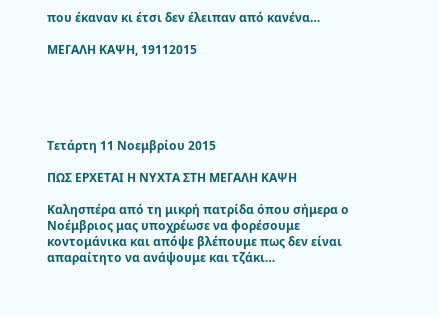που έκαναν κι έτσι δεν έλειπαν από κανένα…

ΜΕΓΑΛΗ ΚΑΨΗ, 19112015





Τετάρτη 11 Νοεμβρίου 2015

ΠΩΣ ΕΡΧΕΤΑΙ Η ΝΥΧΤΑ ΣΤΗ ΜΕΓΑΛΗ ΚΑΨΗ

Καλησπέρα από τη μικρή πατρίδα όπου σήμερα ο Νοέμβριος μας υποχρέωσε να φορέσουμε κοντομάνικα και απόψε βλέπουμε πως δεν είναι απαραίτητο να ανάψουμε και τζάκι…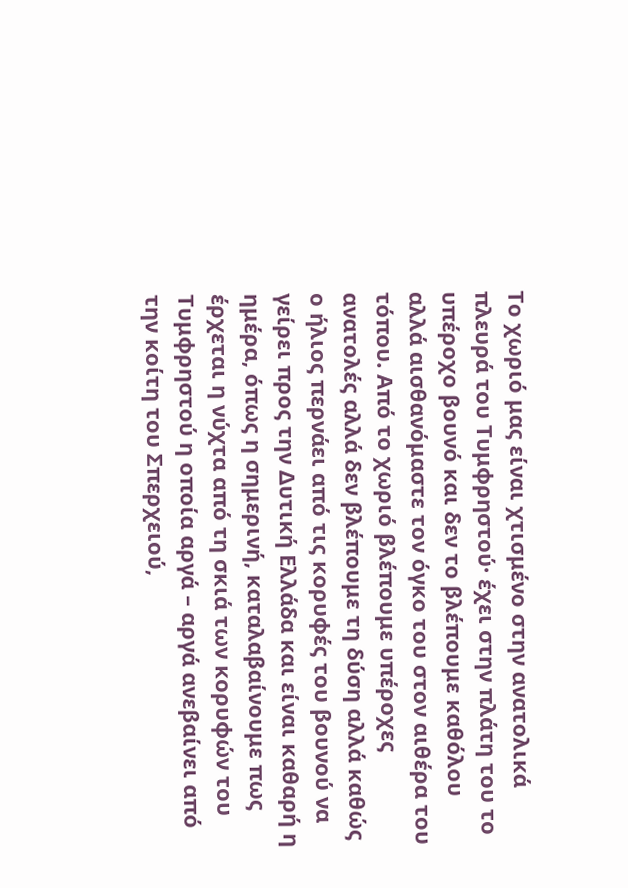Το χωριό μας είναι χτισμένο στην ανατολικά πλευρά του Τυμφρηστού· έχει στην πλάτη του το υπέροχο βουνό και δεν το βλέπουμε καθόλου αλλά αισθανόμαστε τον όγκο του στον αιθέρα του τόπου. Από το χωριό βλέπουμε υπέροχες ανατολές αλλά δεν βλέπουμε τη δύση αλλά καθώς ο ήλιος περνάει από τις κορυφές του βουνού να γείρει προς την Δυτική Ελλάδα και είναι καθαρή η ημέρα, όπως η σημερινή, καταλαβαίνουμε πως έρχεται η νύχτα από τη σκιά των κορυφών του Τυμφρηστού η οποία αργά – αργά ανεβαίνει από την κοίτη του Σπερχειού,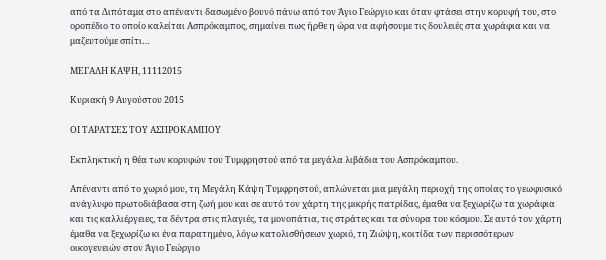από τα Διπόταμα στο απέναντι δασωμένο βουνό πάνω από τον Άγιο Γεώργιο και όταν φτάσει στην κορυφή του, στο οροπέδιο το οποίο καλείται Ασπρόκαμπος, σημαίνει πως ήρθε η ώρα να αφήσουμε τις δουλειές στα χωράφια και να μαζευτούμε σπίτι…

ΜΕΓΑΛΗ ΚΑΨΗ, 11112015

Κυριακή 9 Αυγούστου 2015

ΟΙ ΤΑΡΑΤΣΕΣ ΤΟΥ ΑΣΠΡΟΚΑΜΠΟΥ

Εκπληκτική η θέα των κορυφών του Τυμφρηστού από τα μεγάλα λιβάδια του Ασπρόκαμπου.

Απέναντι από το χωριό μου, τη Μεγάλη Κάψη Τυμφρηστού, απλώνεται μια μεγάλη περιοχή της οποίας το γεωφυσικό ανάγλυφο πρωτοδιάβασα στη ζωή μου και σε αυτό τον χάρτη της μικρής πατρίδας, έμαθα να ξεχωρίζω τα χωράφια και τις καλλιέργειες, τα δέντρα στις πλαγιές, τα μονοπάτια, τις στράτες και τα σύνορα του κόσμου. Σε αυτό τον χάρτη έμαθα να ξεχωρίζω κι ένα παρατημένο, λόγω κατολισθήσεων χωριό, τη Ζιώψη, κοιτίδα των περισσότερων οικογενειών στον Άγιο Γεώργιο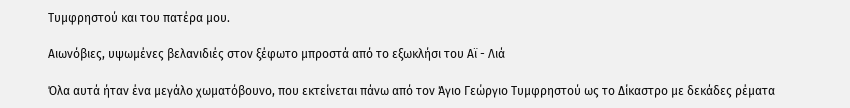Τυμφρηστού και του πατέρα μου.

Αιωνόβιες, υψωμένες βελανιδιές στον ξέφωτο μπροστά από το εξωκλήσι του Αϊ - Λιά

Όλα αυτά ήταν ένα μεγάλο χωματόβουνο, που εκτείνεται πάνω από τον Άγιο Γεώργιο Τυμφρηστού ως το Δίκαστρο με δεκάδες ρέματα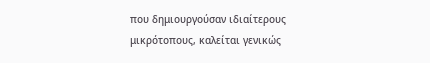που δημιουργούσαν ιδιαίτερους μικρότοπους, καλείται γενικώς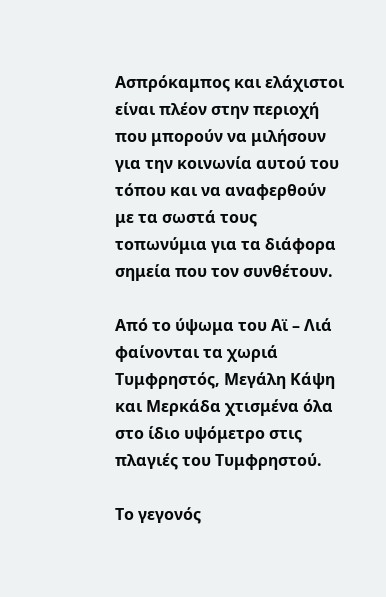Ασπρόκαμπος και ελάχιστοι είναι πλέον στην περιοχή που μπορούν να μιλήσουν για την κοινωνία αυτού του τόπου και να αναφερθούν με τα σωστά τους τοπωνύμια για τα διάφορα σημεία που τον συνθέτουν.

Από το ύψωμα του Αϊ – Λιά φαίνονται τα χωριά Τυμφρηστός, Μεγάλη Κάψη και Μερκάδα χτισμένα όλα στο ίδιο υψόμετρο στις πλαγιές του Τυμφρηστού.

Το γεγονός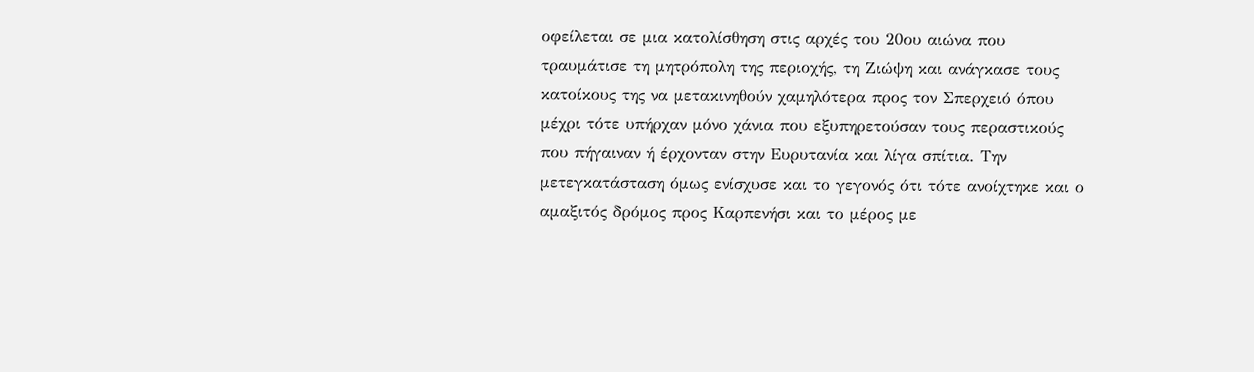οφείλεται σε μια κατολίσθηση στις αρχές του 20ου αιώνα που τραυμάτισε τη μητρόπολη της περιοχής, τη Ζιώψη και ανάγκασε τους κατοίκους της να μετακινηθούν χαμηλότερα προς τον Σπερχειό όπου μέχρι τότε υπήρχαν μόνο χάνια που εξυπηρετούσαν τους περαστικούς που πήγαιναν ή έρχονταν στην Ευρυτανία και λίγα σπίτια. Την μετεγκατάσταση όμως ενίσχυσε και το γεγονός ότι τότε ανοίχτηκε και ο αμαξιτός δρόμος προς Καρπενήσι και το μέρος με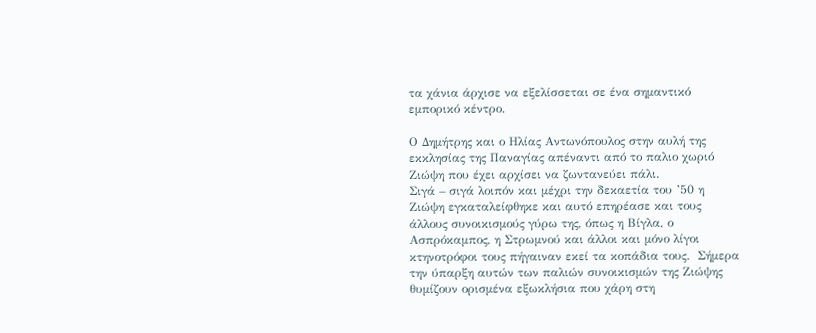τα χάνια άρχισε να εξελίσσεται σε ένα σημαντικό εμπορικό κέντρο.

Ο Δημήτρης και ο Ηλίας Αντωνόπουλος στην αυλή της εκκλησίας της Παναγίας απέναντι από το παλιο χωριό Ζιώψη που έχει αρχίσει να ζωντανεύει πάλι.
Σιγά – σιγά λοιπόν και μέχρι την δεκαετία του ’50 η Ζιώψη εγκαταλείφθηκε και αυτό επηρέασε και τους άλλους συνοικισμούς γύρω της, όπως η Βίγλα, ο Ασπρόκαμπος, η Στρωμνού και άλλοι και μόνο λίγοι κτηνοτρόφοι τους πήγαιναν εκεί τα κοπάδια τους.  Σήμερα την ύπαρξη αυτών των παλιών συνοικισμών της Ζιώψης θυμίζουν ορισμένα εξωκλήσια που χάρη στη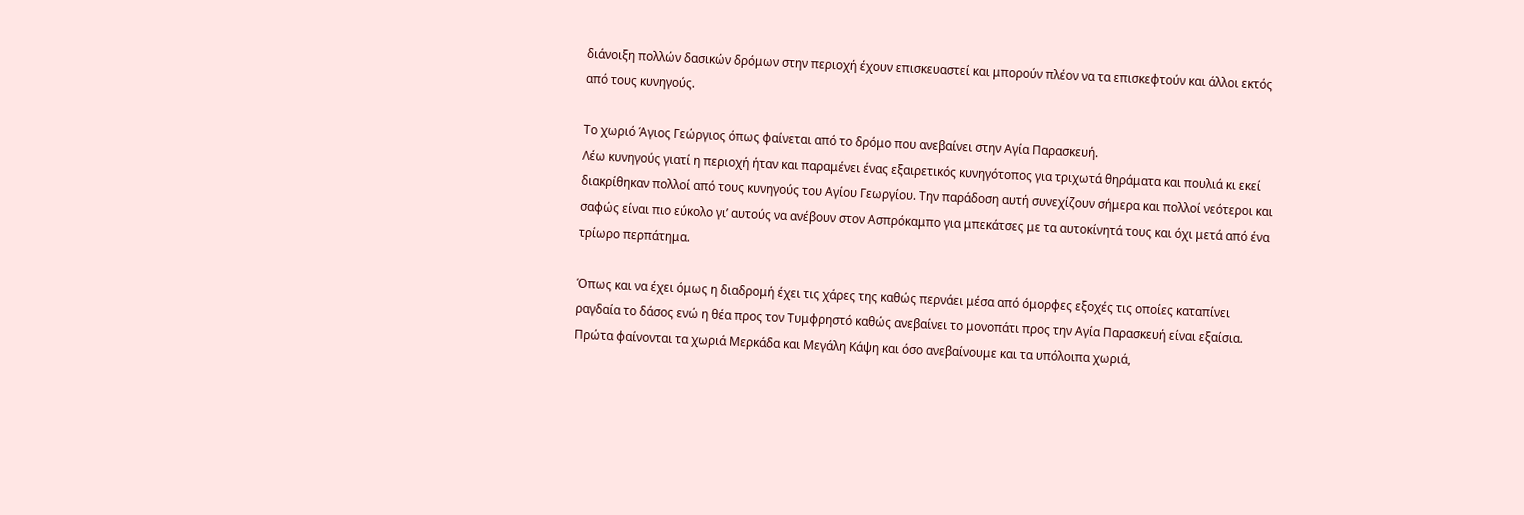διάνοιξη πολλών δασικών δρόμων στην περιοχή έχουν επισκευαστεί και μπορούν πλέον να τα επισκεφτούν και άλλοι εκτός από τους κυνηγούς.

Το χωριό Άγιος Γεώργιος όπως φαίνεται από το δρόμο που ανεβαίνει στην Αγία Παρασκευή.
Λέω κυνηγούς γιατί η περιοχή ήταν και παραμένει ένας εξαιρετικός κυνηγότοπος για τριχωτά θηράματα και πουλιά κι εκεί διακρίθηκαν πολλοί από τους κυνηγούς του Αγίου Γεωργίου. Την παράδοση αυτή συνεχίζουν σήμερα και πολλοί νεότεροι και σαφώς είναι πιο εύκολο γι’ αυτούς να ανέβουν στον Ασπρόκαμπο για μπεκάτσες με τα αυτοκίνητά τους και όχι μετά από ένα τρίωρο περπάτημα.

Όπως και να έχει όμως η διαδρομή έχει τις χάρες της καθώς περνάει μέσα από όμορφες εξοχές τις οποίες καταπίνει ραγδαία το δάσος ενώ η θέα προς τον Τυμφρηστό καθώς ανεβαίνει το μονοπάτι προς την Αγία Παρασκευή είναι εξαίσια. Πρώτα φαίνονται τα χωριά Μερκάδα και Μεγάλη Κάψη και όσο ανεβαίνουμε και τα υπόλοιπα χωριά,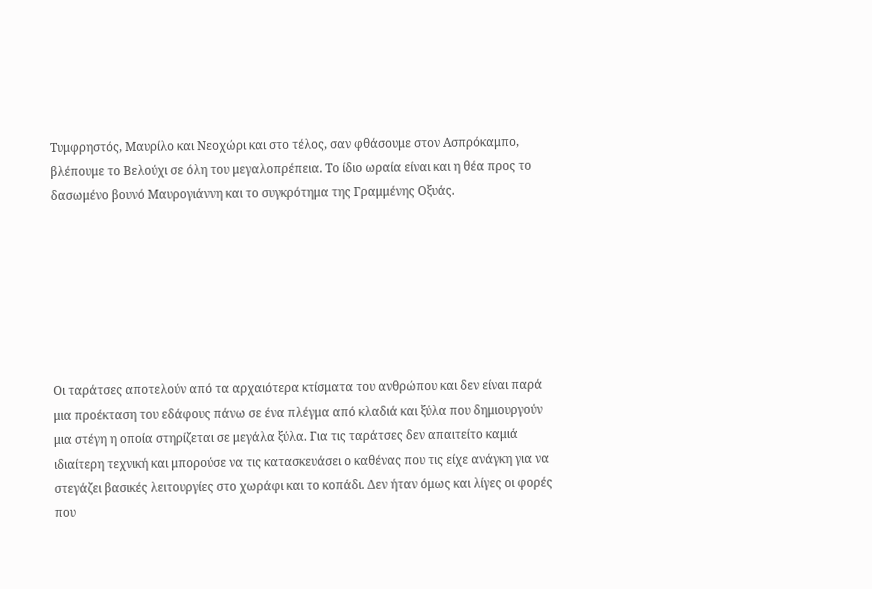Τυμφρηστός, Μαυρίλο και Νεοχώρι και στο τέλος, σαν φθάσουμε στον Ασπρόκαμπο, βλέπουμε το Βελούχι σε όλη του μεγαλοπρέπεια. Το ίδιο ωραία είναι και η θέα προς το δασωμένο βουνό Μαυρογιάννη και το συγκρότημα της Γραμμένης Οξυάς.







Οι ταράτσες αποτελούν από τα αρχαιότερα κτίσματα του ανθρώπου και δεν είναι παρά μια προέκταση του εδάφους πάνω σε ένα πλέγμα από κλαδιά και ξύλα που δημιουργούν μια στέγη η οποία στηρίζεται σε μεγάλα ξύλα. Για τις ταράτσες δεν απαιτείτο καμιά ιδιαίτερη τεχνική και μπορούσε να τις κατασκευάσει ο καθένας που τις είχε ανάγκη για να στεγάζει βασικές λειτουργίες στο χωράφι και το κοπάδι. Δεν ήταν όμως και λίγες οι φορές που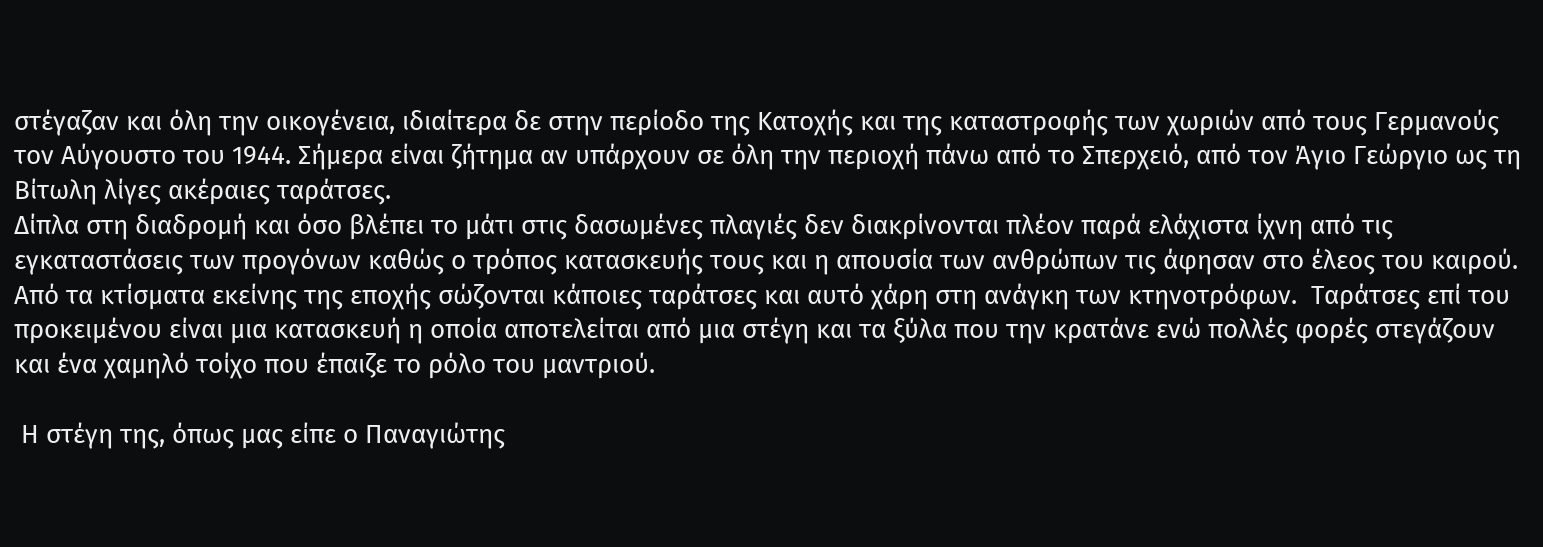στέγαζαν και όλη την οικογένεια, ιδιαίτερα δε στην περίοδο της Κατοχής και της καταστροφής των χωριών από τους Γερμανούς τον Αύγουστο του 1944. Σήμερα είναι ζήτημα αν υπάρχουν σε όλη την περιοχή πάνω από το Σπερχειό, από τον Άγιο Γεώργιο ως τη Βίτωλη λίγες ακέραιες ταράτσες.
Δίπλα στη διαδρομή και όσο βλέπει το μάτι στις δασωμένες πλαγιές δεν διακρίνονται πλέον παρά ελάχιστα ίχνη από τις εγκαταστάσεις των προγόνων καθώς ο τρόπος κατασκευής τους και η απουσία των ανθρώπων τις άφησαν στο έλεος του καιρού. Από τα κτίσματα εκείνης της εποχής σώζονται κάποιες ταράτσες και αυτό χάρη στη ανάγκη των κτηνοτρόφων.  Ταράτσες επί του προκειμένου είναι μια κατασκευή η οποία αποτελείται από μια στέγη και τα ξύλα που την κρατάνε ενώ πολλές φορές στεγάζουν και ένα χαμηλό τοίχο που έπαιζε το ρόλο του μαντριού.

 Η στέγη της, όπως μας είπε ο Παναγιώτης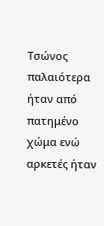Τσώνος παλαιότερα ήταν από πατημένο χώμα ενώ αρκετές ήταν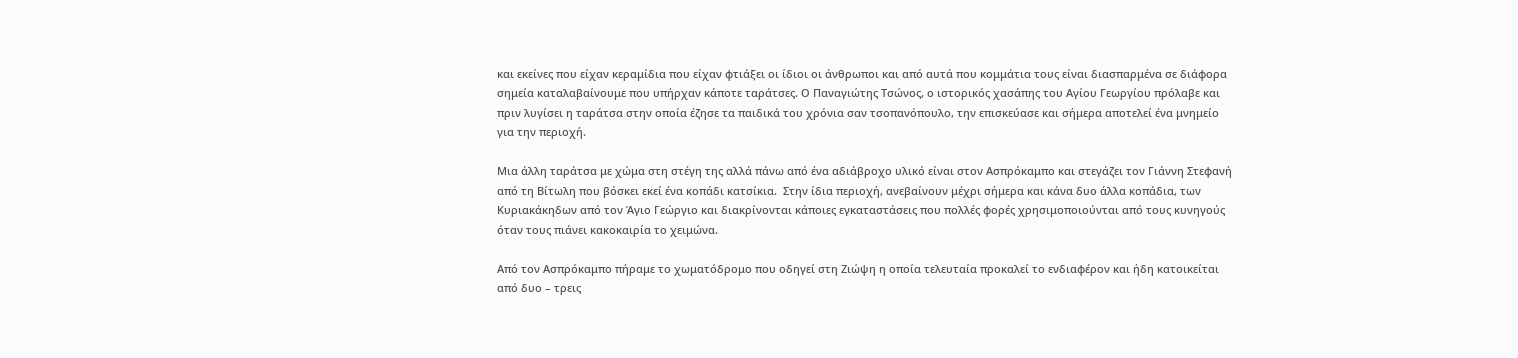και εκείνες που είχαν κεραμίδια που είχαν φτιάξει οι ίδιοι οι άνθρωποι και από αυτά που κομμάτια τους είναι διασπαρμένα σε διάφορα σημεία καταλαβαίνουμε που υπήρχαν κάποτε ταράτσες. Ο Παναγιώτης Τσώνος, ο ιστορικός χασάπης του Αγίου Γεωργίου πρόλαβε και πριν λυγίσει η ταράτσα στην οποία έζησε τα παιδικά του χρόνια σαν τσοπανόπουλο, την επισκεύασε και σήμερα αποτελεί ένα μνημείο για την περιοχή.

Μια άλλη ταράτσα με χώμα στη στέγη της αλλά πάνω από ένα αδιάβροχο υλικό είναι στον Ασπρόκαμπο και στεγάζει τον Γιάννη Στεφανή από τη Βίτωλη που βόσκει εκεί ένα κοπάδι κατσίκια.  Στην ίδια περιοχή, ανεβαίνουν μέχρι σήμερα και κάνα δυο άλλα κοπάδια, των Κυριακάκηδων από τον Άγιο Γεώργιο και διακρίνονται κάποιες εγκαταστάσεις που πολλές φορές χρησιμοποιούνται από τους κυνηγούς όταν τους πιάνει κακοκαιρία το χειμώνα.

Από τον Ασπρόκαμπο πήραμε το χωματόδρομο που οδηγεί στη Ζιώψη η οποία τελευταία προκαλεί το ενδιαφέρον και ήδη κατοικείται από δυο – τρεις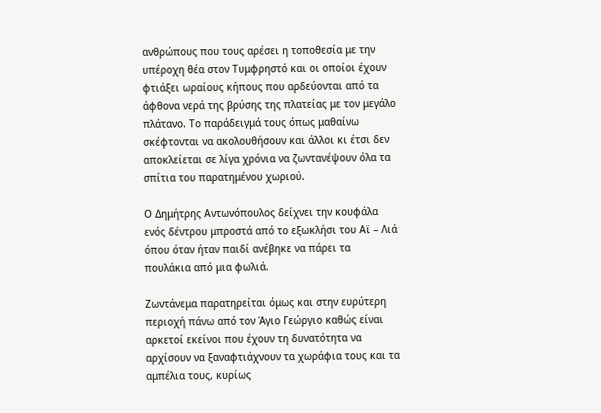ανθρώπους που τους αρέσει η τοποθεσία με την υπέροχη θέα στον Τυμφρηστό και οι οποίοι έχουν φτιάξει ωραίους κήπους που αρδεύονται από τα άφθονα νερά της βρύσης της πλατείας με τον μεγάλο πλάτανο. Το παράδειγμά τους όπως μαθαίνω σκέφτονται να ακολουθήσουν και άλλοι κι έτσι δεν αποκλείεται σε λίγα χρόνια να ζωντανέψουν όλα τα σπίτια του παρατημένου χωριού.

Ο Δημήτρης Αντωνόπουλος δείχνει την κουφάλα ενός δέντρου μπροστά από το εξωκλήσι του Αϊ – Λιά όπου όταν ήταν παιδί ανέβηκε να πάρει τα πουλάκια από μια φωλιά.

Ζωντάνεμα παρατηρείται όμως και στην ευρύτερη περιοχή πάνω από τον Άγιο Γεώργιο καθώς είναι αρκετοί εκείνοι που έχουν τη δυνατότητα να αρχίσουν να ξαναφτιάχνουν τα χωράφια τους και τα αμπέλια τους, κυρίως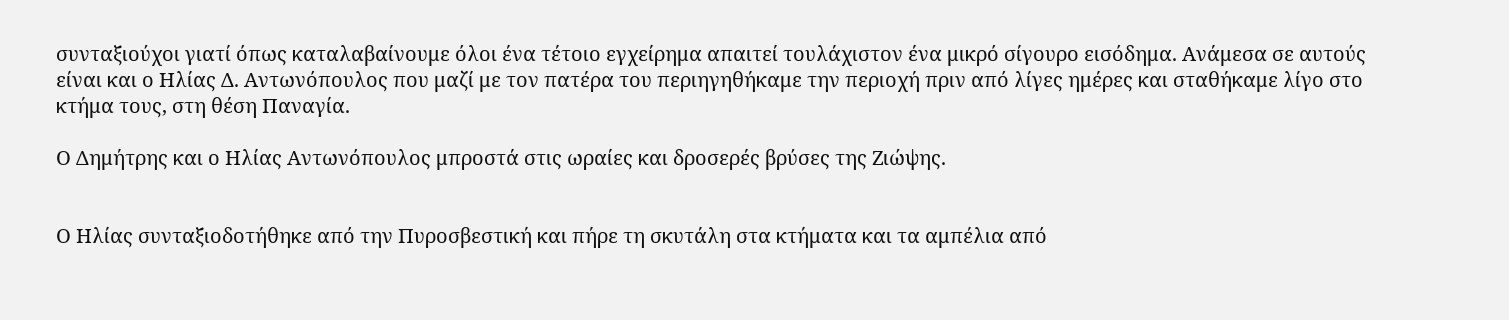συνταξιούχοι γιατί όπως καταλαβαίνουμε όλοι ένα τέτοιο εγχείρημα απαιτεί τουλάχιστον ένα μικρό σίγουρο εισόδημα. Ανάμεσα σε αυτούς είναι και ο Ηλίας Δ. Αντωνόπουλος που μαζί με τον πατέρα του περιηγηθήκαμε την περιοχή πριν από λίγες ημέρες και σταθήκαμε λίγο στο κτήμα τους, στη θέση Παναγία.

Ο Δημήτρης και ο Ηλίας Αντωνόπουλος μπροστά στις ωραίες και δροσερές βρύσες της Ζιώψης.


Ο Ηλίας συνταξιοδοτήθηκε από την Πυροσβεστική και πήρε τη σκυτάλη στα κτήματα και τα αμπέλια από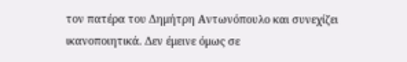τον πατέρα του Δημήτρη Αντωνόπουλο και συνεχίζει ικανοποιητικά. Δεν έμεινε όμως σε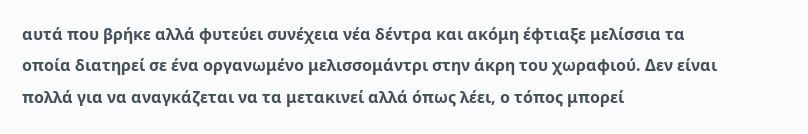αυτά που βρήκε αλλά φυτεύει συνέχεια νέα δέντρα και ακόμη έφτιαξε μελίσσια τα οποία διατηρεί σε ένα οργανωμένο μελισσομάντρι στην άκρη του χωραφιού. Δεν είναι πολλά για να αναγκάζεται να τα μετακινεί αλλά όπως λέει, ο τόπος μπορεί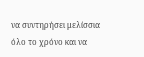να συντηρήσει μελίσσια όλο το χρόνο και να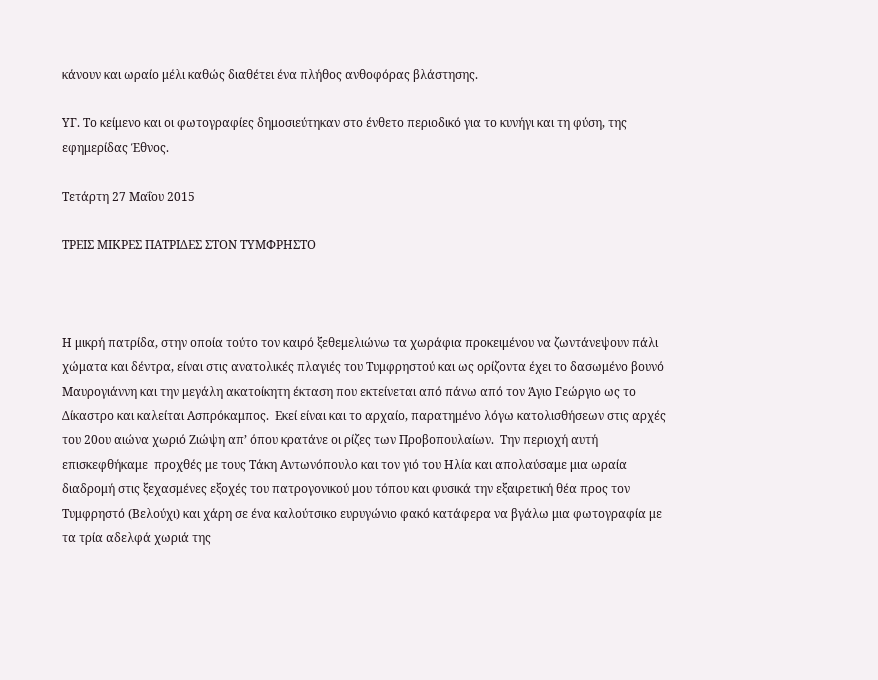κάνουν και ωραίο μέλι καθώς διαθέτει ένα πλήθος ανθοφόρας βλάστησης.

ΥΓ. Το κείμενο και οι φωτογραφίες δημοσιεύτηκαν στο ένθετο περιοδικό για το κυνήγι και τη φύση, της εφημερίδας Έθνος.

Τετάρτη 27 Μαΐου 2015

ΤΡΕΙΣ ΜΙΚΡΕΣ ΠΑΤΡΙΔΕΣ ΣΤΟΝ ΤΥΜΦΡΗΣΤΟ



Η μικρή πατρίδα, στην οποία τούτο τον καιρό ξεθεμελιώνω τα χωράφια προκειμένου να ζωντάνεψουν πάλι χώματα και δέντρα, είναι στις ανατολικές πλαγιές του Τυμφρηστού και ως ορίζοντα έχει το δασωμένο βουνό Μαυρογιάννη και την μεγάλη ακατοίκητη έκταση που εκτείνεται από πάνω από τον Άγιο Γεώργιο ως το Δίκαστρο και καλείται Ασπρόκαμπος.  Εκεί είναι και το αρχαίο, παρατημένο λόγω κατολισθήσεων στις αρχές του 20ου αιώνα χωριό Ζιώψη απ’ όπου κρατάνε οι ρίζες των Προβοπουλαίων.  Την περιοχή αυτή επισκεφθήκαμε  προχθές με τους Τάκη Αντωνόπουλο και τον γιό του Ηλία και απολαύσαμε μια ωραία διαδρομή στις ξεχασμένες εξοχές του πατρογονικού μου τόπου και φυσικά την εξαιρετική θέα προς τον Τυμφρηστό (Βελούχι) και χάρη σε ένα καλούτσικο ευρυγώνιο φακό κατάφερα να βγάλω μια φωτογραφία με τα τρία αδελφά χωριά της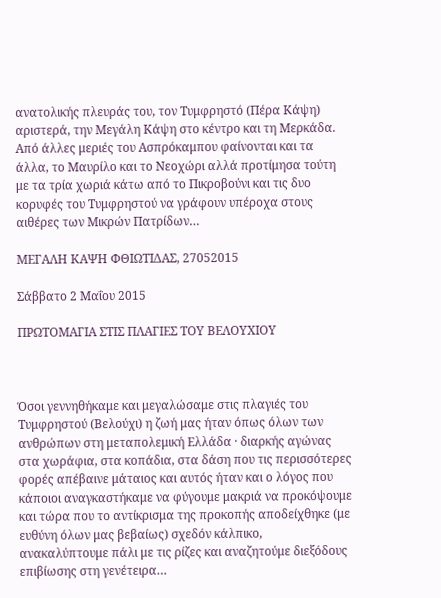ανατολικής πλευράς του, τον Τυμφρηστό (Πέρα Κάψη) αριστερά, την Μεγάλη Κάψη στο κέντρο και τη Μερκάδα. Από άλλες μεριές του Ασπρόκαμπου φαίνονται και τα άλλα, το Μαυρίλο και το Νεοχώρι αλλά προτίμησα τούτη με τα τρία χωριά κάτω από το Πικροβούνι και τις δυο κορυφές του Τυμφρηστού να γράφουν υπέροχα στους αιθέρες των Μικρών Πατρίδων…

ΜΕΓΑΛΗ ΚΑΨΗ ΦΘΙΩΤΙΔΑΣ, 27052015

Σάββατο 2 Μαΐου 2015

ΠΡΩΤΟΜΑΓΙΑ ΣΤΙΣ ΠΛΑΓΙΕΣ ΤΟΥ ΒΕΛΟΥΧΙΟΥ



Όσοι γεννηθήκαμε και μεγαλώσαμε στις πλαγιές του Τυμφρηστού (Βελούχι) η ζωή μας ήταν όπως όλων των ανθρώπων στη μεταπολεμική Ελλάδα · διαρκής αγώνας στα χωράφια, στα κοπάδια, στα δάση που τις περισσότερες φορές απέβαινε μάταιος και αυτός ήταν και ο λόγος που κάποιοι αναγκαστήκαμε να φύγουμε μακριά να προκόψουμε και τώρα που το αντίκρισμα της προκοπής αποδείχθηκε (με ευθύνη όλων μας βεβαίως) σχεδόν κάλπικο, ανακαλύπτουμε πάλι με τις ρίζες και αναζητούμε διεξόδους επιβίωσης στη γενέτειρα…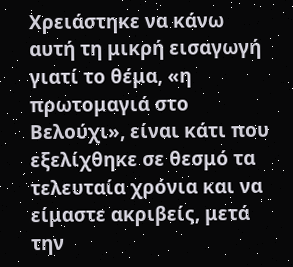Χρειάστηκε να κάνω αυτή τη μικρή εισαγωγή γιατί το θέμα, «η πρωτομαγιά στο Βελούχι», είναι κάτι που εξελίχθηκε σε θεσμό τα τελευταία χρόνια και να είμαστε ακριβείς, μετά την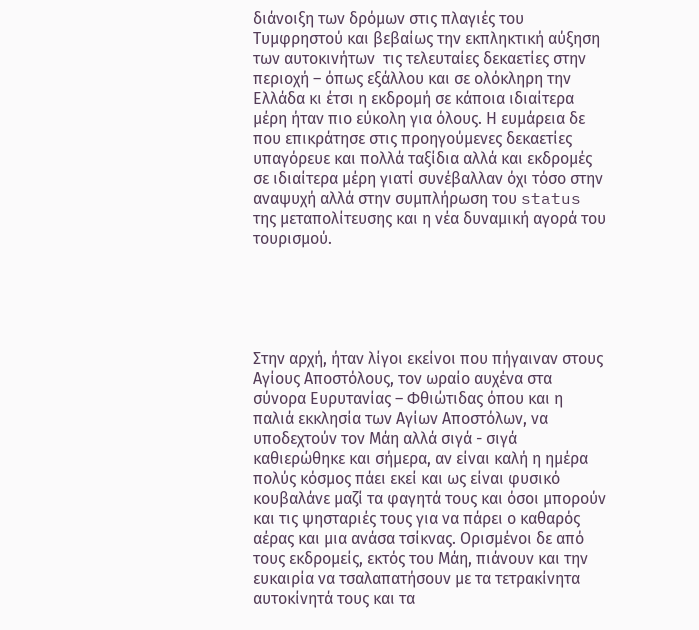διάνοιξη των δρόμων στις πλαγιές του Τυμφρηστού και βεβαίως την εκπληκτική αύξηση των αυτοκινήτων  τις τελευταίες δεκαετίες στην περιοχή – όπως εξάλλου και σε ολόκληρη την Ελλάδα κι έτσι η εκδρομή σε κάποια ιδιαίτερα μέρη ήταν πιο εύκολη για όλους. Η ευμάρεια δε που επικράτησε στις προηγούμενες δεκαετίες υπαγόρευε και πολλά ταξίδια αλλά και εκδρομές σε ιδιαίτερα μέρη γιατί συνέβαλλαν όχι τόσο στην αναψυχή αλλά στην συμπλήρωση του status της μεταπολίτευσης και η νέα δυναμική αγορά του τουρισμού.





Στην αρχή, ήταν λίγοι εκείνοι που πήγαιναν στους Αγίους Αποστόλους, τον ωραίο αυχένα στα σύνορα Ευρυτανίας – Φθιώτιδας όπου και η παλιά εκκλησία των Αγίων Αποστόλων, να υποδεχτούν τον Μάη αλλά σιγά - σιγά καθιερώθηκε και σήμερα, αν είναι καλή η ημέρα πολύς κόσμος πάει εκεί και ως είναι φυσικό κουβαλάνε μαζί τα φαγητά τους και όσοι μπορούν και τις ψησταριές τους για να πάρει ο καθαρός αέρας και μια ανάσα τσίκνας. Ορισμένοι δε από τους εκδρομείς, εκτός του Μάη, πιάνουν και την ευκαιρία να τσαλαπατήσουν με τα τετρακίνητα αυτοκίνητά τους και τα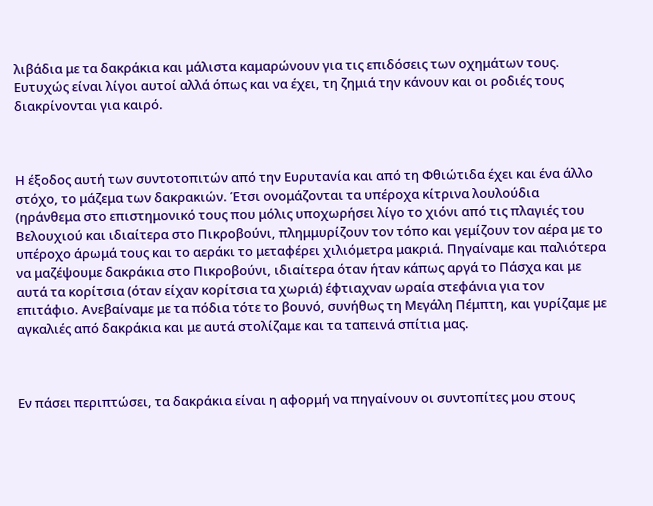λιβάδια με τα δακράκια και μάλιστα καμαρώνουν για τις επιδόσεις των οχημάτων τους. Ευτυχώς είναι λίγοι αυτοί αλλά όπως και να έχει, τη ζημιά την κάνουν και οι ροδιές τους διακρίνονται για καιρό.



Η έξοδος αυτή των συντοτοπιτών από την Ευρυτανία και από τη Φθιώτιδα έχει και ένα άλλο στόχο, το μάζεμα των δακρακιών. Έτσι ονομάζονται τα υπέροχα κίτρινα λουλούδια (ηράνθεμα στο επιστημονικό τους που μόλις υποχωρήσει λίγο το χιόνι από τις πλαγιές του Βελουχιού και ιδιαίτερα στο Πικροβούνι, πλημμυρίζουν τον τόπο και γεμίζουν τον αέρα με το υπέροχο άρωμά τους και το αεράκι το μεταφέρει χιλιόμετρα μακριά. Πηγαίναμε και παλιότερα να μαζέψουμε δακράκια στο Πικροβούνι, ιδιαίτερα όταν ήταν κάπως αργά το Πάσχα και με αυτά τα κορίτσια (όταν είχαν κορίτσια τα χωριά) έφτιαχναν ωραία στεφάνια για τον επιτάφιο. Ανεβαίναμε με τα πόδια τότε το βουνό, συνήθως τη Μεγάλη Πέμπτη, και γυρίζαμε με αγκαλιές από δακράκια και με αυτά στολίζαμε και τα ταπεινά σπίτια μας.



Εν πάσει περιπτώσει, τα δακράκια είναι η αφορμή να πηγαίνουν οι συντοπίτες μου στους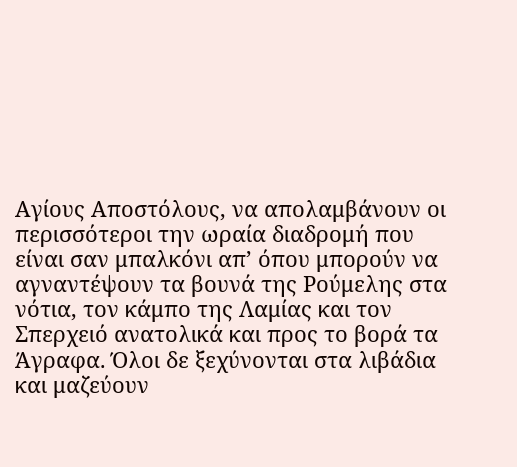Αγίους Αποστόλους, να απολαμβάνουν οι περισσότεροι την ωραία διαδρομή που είναι σαν μπαλκόνι απ’ όπου μπορούν να αγναντέψουν τα βουνά της Ρούμελης στα νότια, τον κάμπο της Λαμίας και τον Σπερχειό ανατολικά και προς το βορά τα Άγραφα. Όλοι δε ξεχύνονται στα λιβάδια και μαζεύουν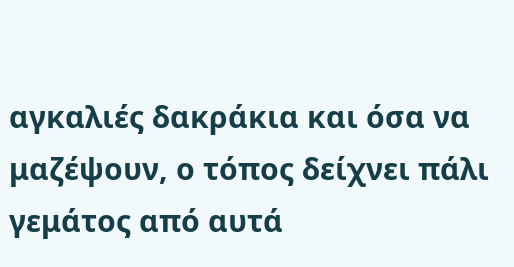αγκαλιές δακράκια και όσα να μαζέψουν, ο τόπος δείχνει πάλι γεμάτος από αυτά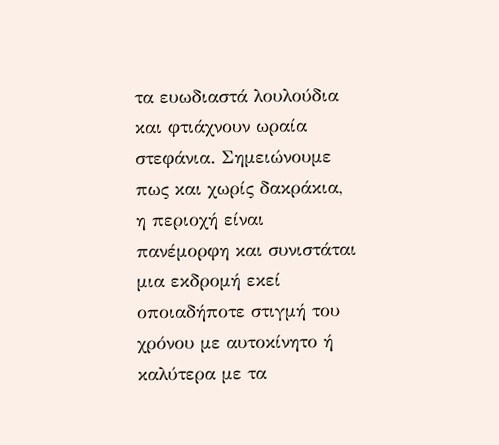τα ευωδιαστά λουλούδια και φτιάχνουν ωραία στεφάνια. Σημειώνουμε πως και χωρίς δακράκια, η περιοχή είναι πανέμορφη και συνιστάται μια εκδρομή εκεί οποιαδήποτε στιγμή του χρόνου με αυτοκίνητο ή καλύτερα με τα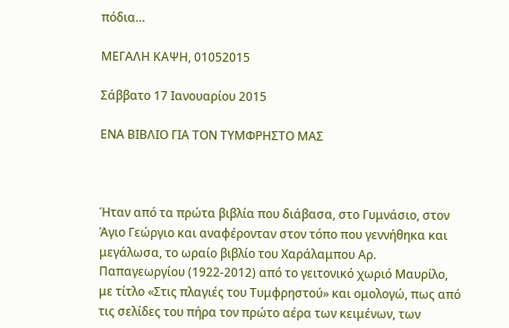πόδια…

ΜΕΓΑΛΗ ΚΑΨΗ, 01052015

Σάββατο 17 Ιανουαρίου 2015

ΕΝΑ ΒΙΒΛΙΟ ΓΙΑ ΤΟΝ ΤΥΜΦΡΗΣΤΟ ΜΑΣ



Ήταν από τα πρώτα βιβλία που διάβασα, στο Γυμνάσιο, στον Άγιο Γεώργιο και αναφέρονταν στον τόπο που γεννήθηκα και μεγάλωσα, το ωραίο βιβλίο του Χαράλαμπου Αρ. Παπαγεωργίου (1922-2012) από το γειτονικό χωριό Μαυρίλο, με τίτλο «Στις πλαγιές του Τυμφρηστού» και ομολογώ, πως από τις σελίδες του πήρα τον πρώτο αέρα των κειμένων, των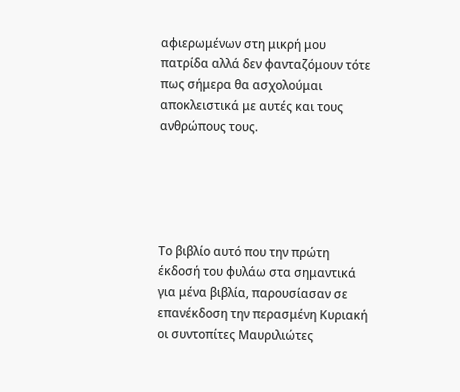αφιερωμένων στη μικρή μου πατρίδα αλλά δεν φανταζόμουν τότε πως σήμερα θα ασχολούμαι αποκλειστικά με αυτές και τους ανθρώπους τους.





Το βιβλίο αυτό που την πρώτη έκδοσή του φυλάω στα σημαντικά για μένα βιβλία, παρουσίασαν σε επανέκδοση την περασμένη Κυριακή οι συντοπίτες Μαυριλιώτες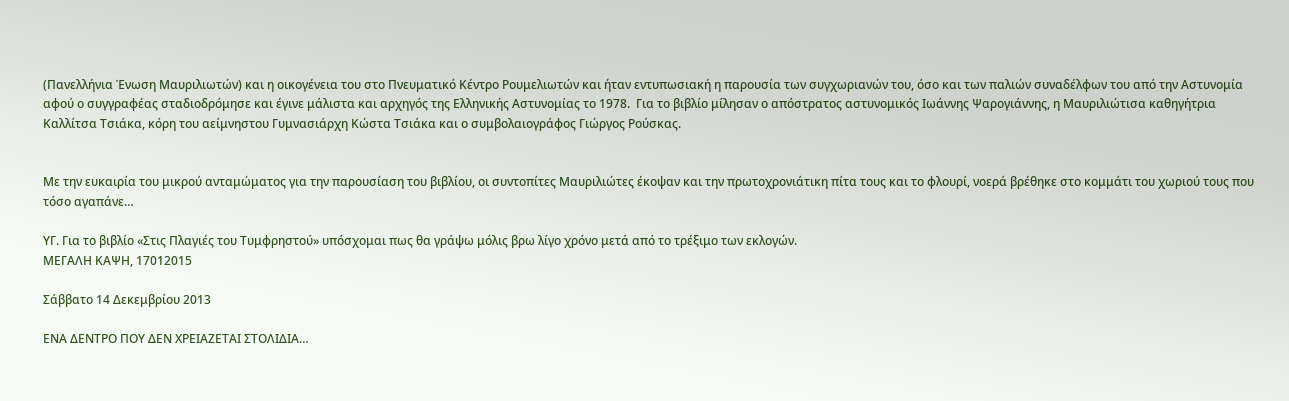(Πανελλήνια Ένωση Μαυριλιωτών) και η οικογένεια του στο Πνευματικό Κέντρο Ρουμελιωτών και ήταν εντυπωσιακή η παρουσία των συγχωριανών του, όσο και των παλιών συναδέλφων του από την Αστυνομία αφού ο συγγραφέας σταδιοδρόμησε και έγινε μάλιστα και αρχηγός της Ελληνικής Αστυνομίας το 1978.  Για το βιβλίο μίλησαν ο απόστρατος αστυνομικός Ιωάννης Ψαρογιάννης, η Μαυριλιώτισα καθηγήτρια Καλλίτσα Τσιάκα, κόρη του αείμνηστου Γυμνασιάρχη Κώστα Τσιάκα και ο συμβολαιογράφος Γιώργος Ρούσκας.


Με την ευκαιρία του μικρού ανταμώματος για την παρουσίαση του βιβλίου, οι συντοπίτες Μαυριλιώτες έκοψαν και την πρωτοχρονιάτικη πίτα τους και το φλουρί, νοερά βρέθηκε στο κομμάτι του χωριού τους που τόσο αγαπάνε…

ΥΓ. Για το βιβλίο «Στις Πλαγιές του Τυμφρηστού» υπόσχομαι πως θα γράψω μόλις βρω λίγο χρόνο μετά από το τρέξιμο των εκλογών.
ΜΕΓΑΛΗ ΚΑΨΗ, 17012015

Σάββατο 14 Δεκεμβρίου 2013

ΕΝΑ ΔΕΝΤΡΟ ΠΟΥ ΔΕΝ ΧΡΕΙΑΖΕΤΑΙ ΣΤΟΛΙΔΙΑ…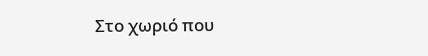Στο χωριό που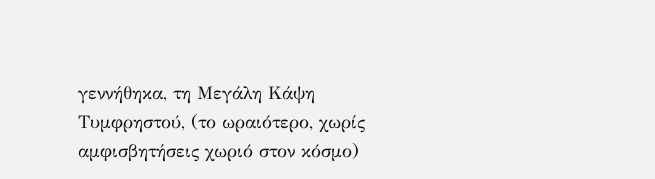γεννήθηκα, τη Μεγάλη Κάψη Τυμφρηστού, (το ωραιότερο, χωρίς αμφισβητήσεις χωριό στον κόσμο)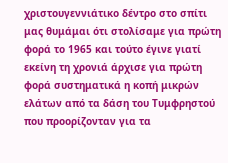χριστουγεννιάτικο δέντρο στο σπίτι μας θυμάμαι ότι στολίσαμε για πρώτη φορά το 1965 και τούτο έγινε γιατί εκείνη τη χρονιά άρχισε για πρώτη φορά συστηματικά η κοπή μικρών ελάτων από τα δάση του Τυμφρηστού που προορίζονταν για τα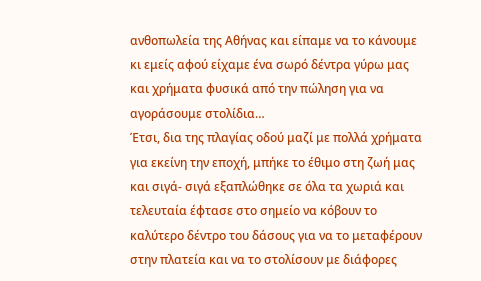ανθοπωλεία της Αθήνας και είπαμε να το κάνουμε κι εμείς αφού είχαμε ένα σωρό δέντρα γύρω μας και χρήματα φυσικά από την πώληση για να αγοράσουμε στολίδια…
Έτσι, δια της πλαγίας οδού μαζί με πολλά χρήματα για εκείνη την εποχή, μπήκε το έθιμο στη ζωή μας και σιγά- σιγά εξαπλώθηκε σε όλα τα χωριά και τελευταία έφτασε στο σημείο να κόβουν το καλύτερο δέντρο του δάσους για να το μεταφέρουν στην πλατεία και να το στολίσουν με διάφορες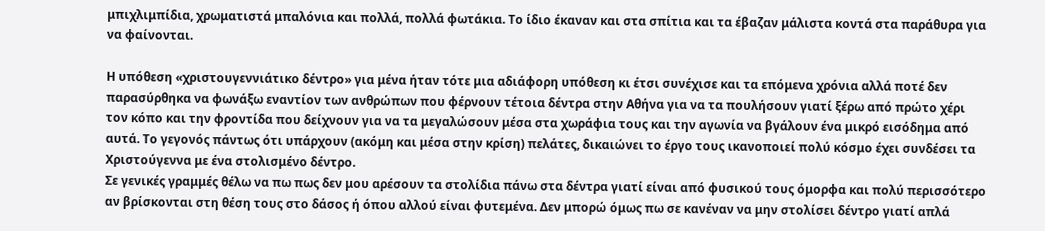μπιχλιμπίδια, χρωματιστά μπαλόνια και πολλά, πολλά φωτάκια. Το ίδιο έκαναν και στα σπίτια και τα έβαζαν μάλιστα κοντά στα παράθυρα για να φαίνονται.

Η υπόθεση «χριστουγεννιάτικο δέντρο» για μένα ήταν τότε μια αδιάφορη υπόθεση κι έτσι συνέχισε και τα επόμενα χρόνια αλλά ποτέ δεν παρασύρθηκα να φωνάξω εναντίον των ανθρώπων που φέρνουν τέτοια δέντρα στην Αθήνα για να τα πουλήσουν γιατί ξέρω από πρώτο χέρι τον κόπο και την φροντίδα που δείχνουν για να τα μεγαλώσουν μέσα στα χωράφια τους και την αγωνία να βγάλουν ένα μικρό εισόδημα από αυτά. Το γεγονός πάντως ότι υπάρχουν (ακόμη και μέσα στην κρίση) πελάτες, δικαιώνει το έργο τους ικανοποιεί πολύ κόσμο έχει συνδέσει τα Χριστούγεννα με ένα στολισμένο δέντρο.
Σε γενικές γραμμές θέλω να πω πως δεν μου αρέσουν τα στολίδια πάνω στα δέντρα γιατί είναι από φυσικού τους όμορφα και πολύ περισσότερο αν βρίσκονται στη θέση τους στο δάσος ή όπου αλλού είναι φυτεμένα. Δεν μπορώ όμως πω σε κανέναν να μην στολίσει δέντρο γιατί απλά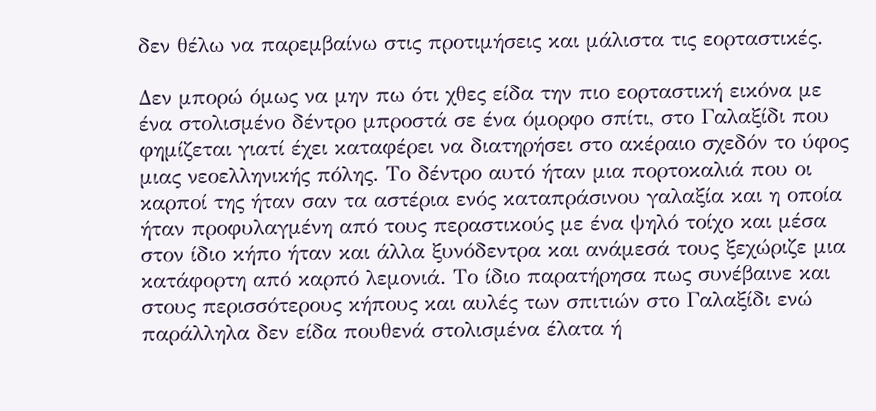δεν θέλω να παρεμβαίνω στις προτιμήσεις και μάλιστα τις εορταστικές.

Δεν μπορώ όμως να μην πω ότι χθες είδα την πιο εορταστική εικόνα με ένα στολισμένο δέντρο μπροστά σε ένα όμορφο σπίτι, στο Γαλαξίδι που φημίζεται γιατί έχει καταφέρει να διατηρήσει στο ακέραιο σχεδόν το ύφος μιας νεοελληνικής πόλης. Το δέντρο αυτό ήταν μια πορτοκαλιά που οι καρποί της ήταν σαν τα αστέρια ενός καταπράσινου γαλαξία και η οποία ήταν προφυλαγμένη από τους περαστικούς με ένα ψηλό τοίχο και μέσα στον ίδιο κήπο ήταν και άλλα ξυνόδεντρα και ανάμεσά τους ξεχώριζε μια κατάφορτη από καρπό λεμονιά. Το ίδιο παρατήρησα πως συνέβαινε και στους περισσότερους κήπους και αυλές των σπιτιών στο Γαλαξίδι ενώ παράλληλα δεν είδα πουθενά στολισμένα έλατα ή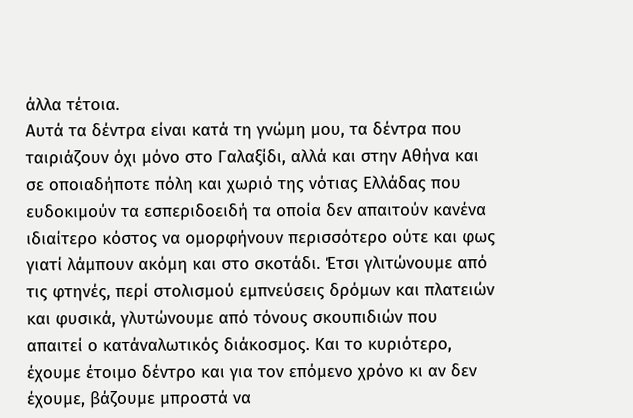άλλα τέτοια.
Αυτά τα δέντρα είναι κατά τη γνώμη μου, τα δέντρα που ταιριάζουν όχι μόνο στο Γαλαξίδι, αλλά και στην Αθήνα και σε οποιαδήποτε πόλη και χωριό της νότιας Ελλάδας που ευδοκιμούν τα εσπεριδοειδή τα οποία δεν απαιτούν κανένα ιδιαίτερο κόστος να ομορφήνουν περισσότερο ούτε και φως γιατί λάμπουν ακόμη και στο σκοτάδι. Έτσι γλιτώνουμε από τις φτηνές, περί στολισμού εμπνεύσεις δρόμων και πλατειών και φυσικά, γλυτώνουμε από τόνους σκουπιδιών που απαιτεί ο κατάναλωτικός διάκοσμος. Και το κυριότερο, έχουμε έτοιμο δέντρο και για τον επόμενο χρόνο κι αν δεν έχουμε, βάζουμε μπροστά να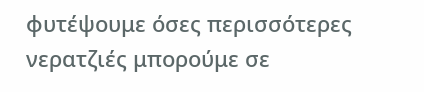φυτέψουμε όσες περισσότερες νερατζιές μπορούμε σε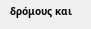δρόμους και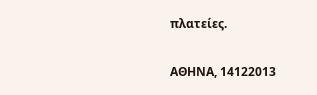πλατείες.

ΑΘΗΝΑ, 14122013